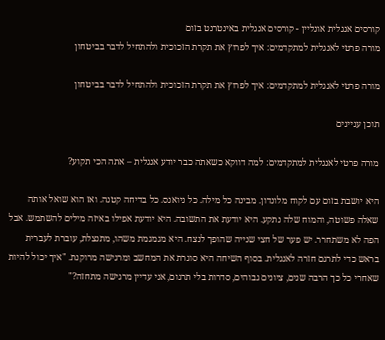קורסים אנגלית אונליין - קורסים אנגלית באינטרנט בזום
מורה פרטי לאנגלית למתקדמים: איך לפרוץ את תקרת הזכוכית ולהתחיל לדבר בביטחון

מורה פרטי לאנגלית למתקדמים: איך לפרוץ את תקרת הזכוכית ולהתחיל לדבר בביטחון

תוכן עניינים

מורה פרטי לאנגלית למתקדמים: למה דווקא כשאתה כבר יודע אנגלית – אתה הכי תקוע?

היא יושבת בזום עם לקוח מלונדון. מבינה כל מילה. כל ניואנס. כל בדיחה קטנה. ואז הוא שואל אותה שאלה פשוטה, והמוח שלה נתקע. היא יודעת את התשובה. היא יודעת אפילו באיזה מילים להשתמש. אבל הפה לא משתחרר. יש פער של חצי שנייה שהופך לנצח. היא מגמגמת משהו, מתנצלת, עוברת לעברית בראש כדי לתרגם חזרה לאנגלית. בסוף השיחה היא סוגרת את המחשב ומרגישה מרוקנת. "איך יכול להיות שאחרי כל כך הרבה שנים, ציונים גבוהים, סדרות בלי תרגום, אני עדיין מרגישה מתחזה?"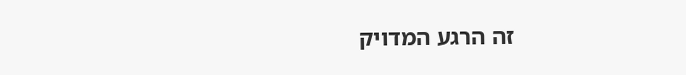זה הרגע המדויק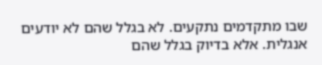שבו מתקדמים נתקעים. לא בגלל שהם לא יודעים אנגלית. אלא בדיוק בגלל שהם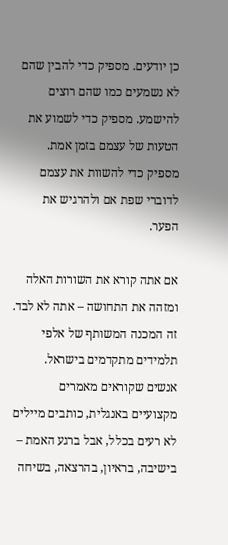כן יודעים. מספיק כדי להבין שהם לא נשמעים כמו שהם רוצים להישמע. מספיק כדי לשמוע את הטעות של עצמם בזמן אמת. מספיק כדי להשוות את עצמם לדוברי שפת אם ולהרגיש את הפער.

אם אתה קורא את השורות האלה ומזהה את התחושה – אתה לא לבד. זה המכנה המשותף של אלפי תלמידים מתקדמים בישראל. אנשים שקוראים מאמרים מקצועיים באנגלית, כותבים מיילים לא רעים בכלל, אבל ברגע האמת – בישיבה, בראיון, בהרצאה, בשיחה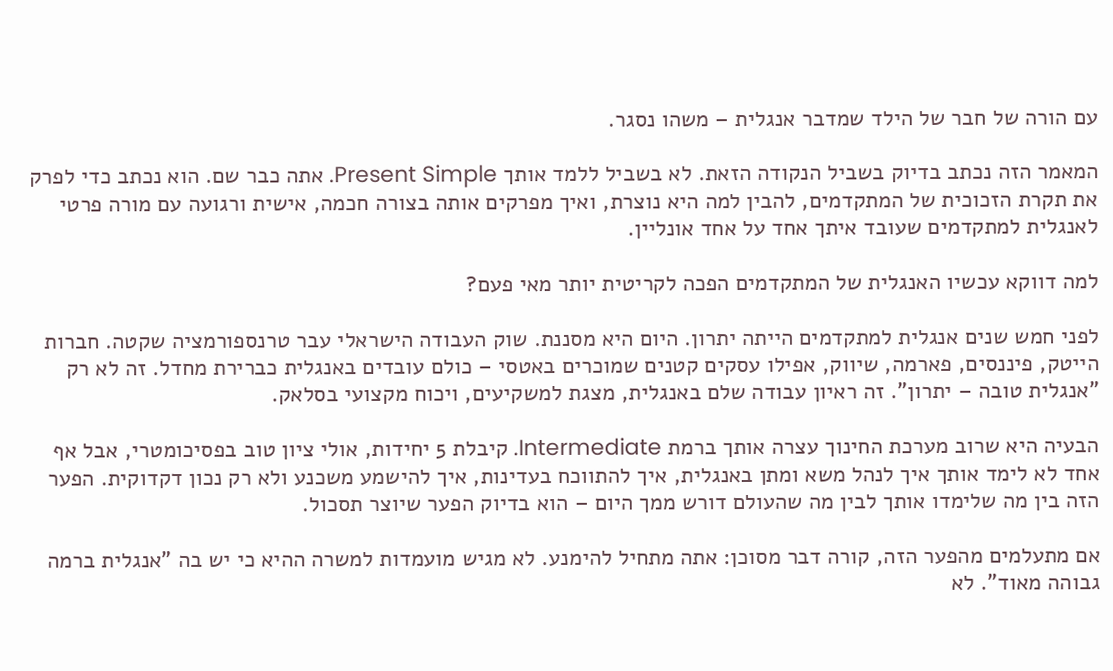עם הורה של חבר של הילד שמדבר אנגלית – משהו נסגר.

המאמר הזה נכתב בדיוק בשביל הנקודה הזאת. לא בשביל ללמד אותך Present Simple. אתה כבר שם. הוא נכתב כדי לפרק את תקרת הזכוכית של המתקדמים, להבין למה היא נוצרת, ואיך מפרקים אותה בצורה חכמה, אישית ורגועה עם מורה פרטי לאנגלית למתקדמים שעובד איתך אחד על אחד אונליין.

למה דווקא עכשיו האנגלית של המתקדמים הפכה לקריטית יותר מאי פעם?

לפני חמש שנים אנגלית למתקדמים הייתה יתרון. היום היא מסננת. שוק העבודה הישראלי עבר טרנספורמציה שקטה. חברות הייטק, פיננסים, פארמה, שיווק, אפילו עסקים קטנים שמוכרים באטסי – כולם עובדים באנגלית כברירת מחדל. זה לא רק "אנגלית טובה – יתרון". זה ראיון עבודה שלם באנגלית, מצגת למשקיעים, ויכוח מקצועי בסלאק.

הבעיה היא שרוב מערכת החינוך עצרה אותך ברמת Intermediate. קיבלת 5 יחידות, אולי ציון טוב בפסיכומטרי, אבל אף אחד לא לימד אותך איך לנהל משא ומתן באנגלית, איך להתווכח בעדינות, איך להישמע משכנע ולא רק נכון דקדוקית. הפער הזה בין מה שלימדו אותך לבין מה שהעולם דורש ממך היום – הוא בדיוק הפער שיוצר תסכול.

אם מתעלמים מהפער הזה, קורה דבר מסוכן: אתה מתחיל להימנע. לא מגיש מועמדות למשרה ההיא כי יש בה "אנגלית ברמה גבוהה מאוד". לא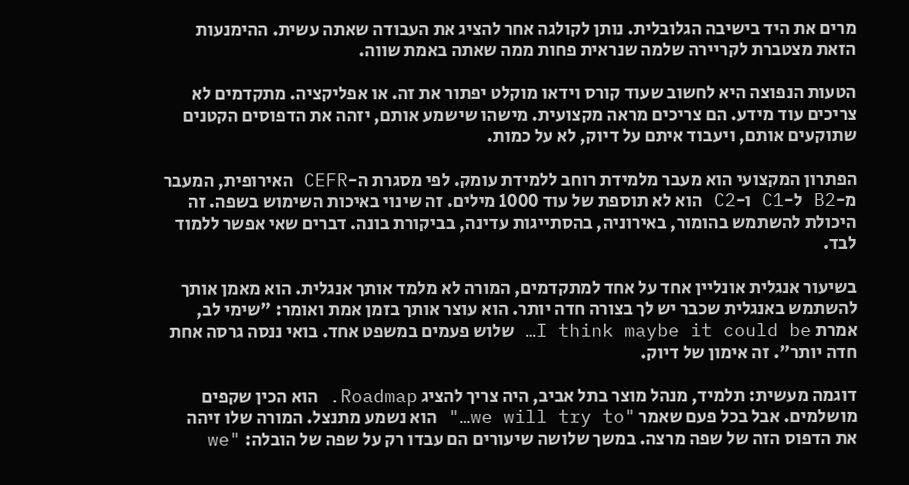מרים את היד בישיבה הגלובלית. נותן לקולגה אחר להציג את העבודה שאתה עשית. ההימנעות הזאת מצטברת לקריירה שלמה שנראית פחות ממה שאתה באמת שווה.

הטעות הנפוצה היא לחשוב שעוד קורס וידאו מוקלט יפתור את זה. או אפליקציה. מתקדמים לא צריכים עוד מידע. הם צריכים מראה מקצועית. מישהו שישמע אותם, יזהה את הדפוסים הקטנים שתוקעים אותם, ויעבוד איתם על דיוק, לא על כמות.

הפתרון המקצועי הוא מעבר מלמידת רוחב ללמידת עומק. לפי מסגרת ה-CEFR האירופית, המעבר מ-B2 ל-C1 ו-C2 הוא לא תוספת של עוד 1000 מילים. זה שינוי באיכות השימוש בשפה. זה היכולת להשתמש בהומור, באירוניה, בהסתייגות עדינה, בביקורת בונה. דברים שאי אפשר ללמוד לבד.

בשיעור אנגלית אונליין אחד על אחד למתקדמים, המורה לא מלמד אותך אנגלית. הוא מאמן אותך להשתמש באנגלית שכבר יש לך בצורה חדה יותר. הוא עוצר אותך בזמן אמת ואומר: "שימי לב, אמרת I think maybe it could be… שלוש פעמים במשפט אחד. בואי ננסה גרסה אחת חדה יותר". זה אימון של דיוק.

דוגמה מעשית: תלמיד, מנהל מוצר בתל אביב, היה צריך להציג Roadmap. הוא הכין שקפים מושלמים. אבל בכל פעם שאמר "we will try to…" הוא נשמע מתנצל. המורה שלו זיהה את הדפוס הזה של שפה מרצה. במשך שלושה שיעורים הם עבדו רק על שפה של הובלה: "we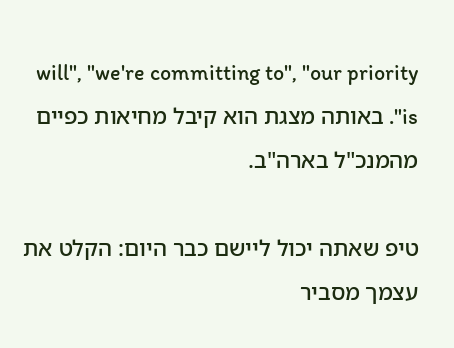will", "we're committing to", "our priority is". באותה מצגת הוא קיבל מחיאות כפיים מהמנכ"ל בארה"ב.

טיפ שאתה יכול ליישם כבר היום: הקלט את עצמך מסביר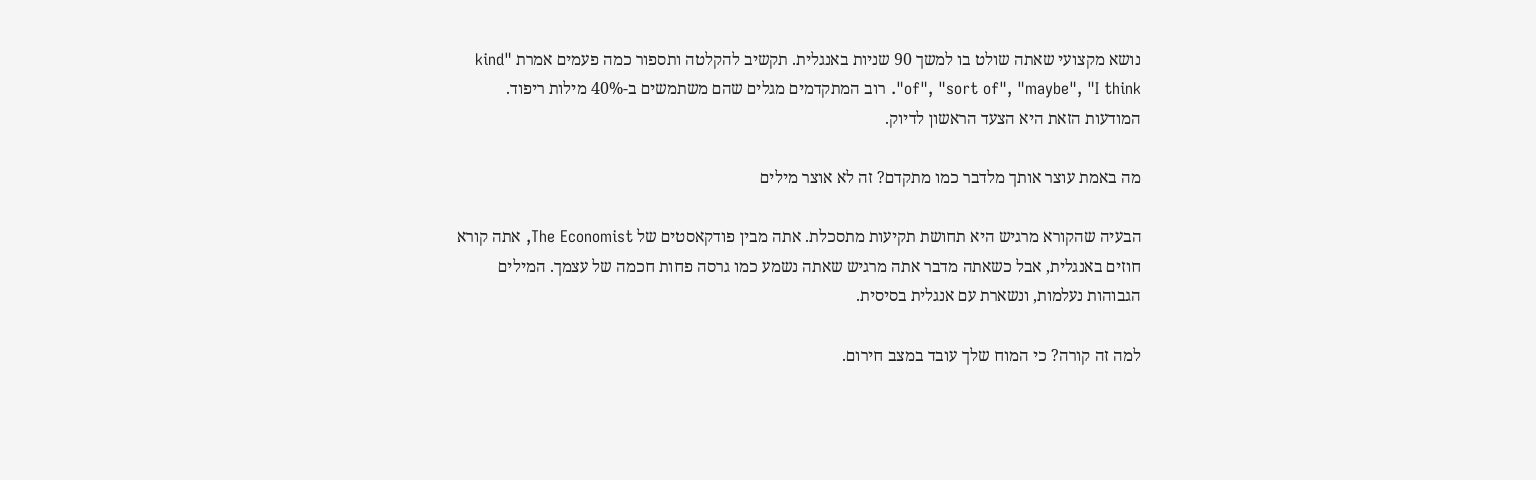נושא מקצועי שאתה שולט בו למשך 90 שניות באנגלית. תקשיב להקלטה ותספור כמה פעמים אמרת "kind of", "sort of", "maybe", "I think". רוב המתקדמים מגלים שהם משתמשים ב-40% מילות ריפוד. המודעות הזאת היא הצעד הראשון לדיוק.

מה באמת עוצר אותך מלדבר כמו מתקדם? זה לא אוצר מילים

הבעיה שהקורא מרגיש היא תחושת תקיעות מתסכלת. אתה מבין פודקאסטים של The Economist, אתה קורא חוזים באנגלית, אבל כשאתה מדבר אתה מרגיש שאתה נשמע כמו גרסה פחות חכמה של עצמך. המילים הגבוהות נעלמות, ונשארת עם אנגלית בסיסית.

למה זה קורה? כי המוח שלך עובד במצב חירום.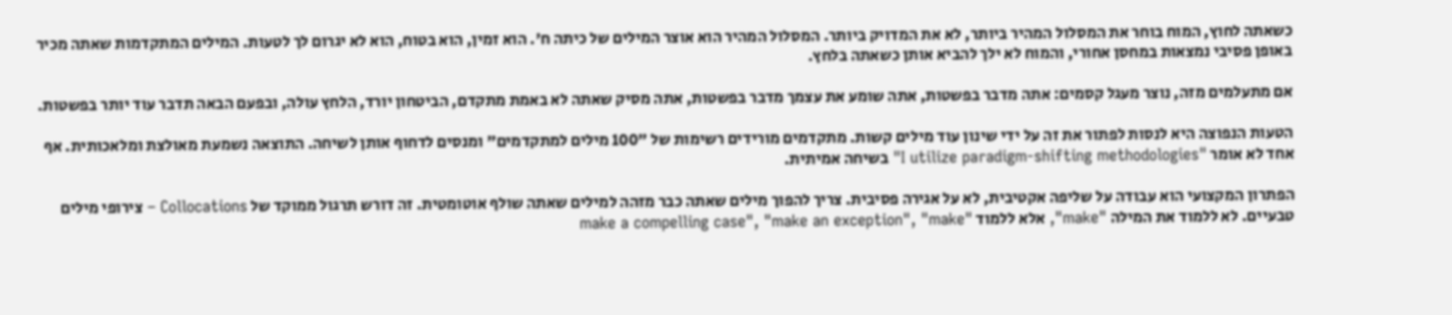כשאתה לחוץ, המוח בוחר את המסלול המהיר ביותר, לא את המדויק ביותר. המסלול המהיר הוא אוצר המילים של כיתה ח'. הוא זמין, הוא בטוח, הוא לא יגרום לך לטעות. המילים המתקדמות שאתה מכיר באופן פסיבי נמצאות במחסן אחורי, והמוח לא ילך להביא אותן כשאתה בלחץ.

אם מתעלמים מזה, נוצר מעגל קסמים: אתה מדבר בפשטות, אתה שומע את עצמך מדבר בפשטות, אתה מסיק שאתה לא באמת מתקדם, הביטחון יורד, הלחץ עולה, ובפעם הבאה תדבר עוד יותר בפשטות.

הטעות הנפוצה היא לנסות לפתור את זה על ידי שינון עוד מילים קשות. מתקדמים מורידים רשימות של "100 מילים למתקדמים" ומנסים לדחוף אותן לשיחה. התוצאה נשמעת מאולצת ומלאכותית. אף אחד לא אומר "I utilize paradigm-shifting methodologies" בשיחה אמיתית.

הפתרון המקצועי הוא עבודה על שליפה אקטיבית, לא על אגירה פסיבית. צריך להפוך מילים שאתה כבר מזהה למילים שאתה שולף אוטומטית. זה דורש תרגול ממוקד של Collocations – צירופי מילים טבעיים. לא ללמוד את המילה "make", אלא ללמוד "make a compelling case", "make an exception", "make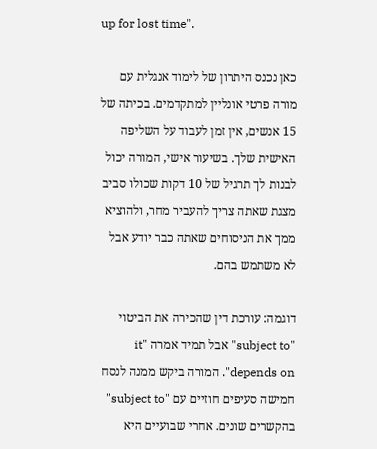up for lost time".

כאן נכנס היתרון של לימוד אנגלית עם מורה פרטי אונליין למתקדמים. בכיתה של 15 אנשים, אין זמן לעבוד על השליפה האישית שלך. בשיעור אישי, המורה יכול לבנות לך תרגיל של 10 דקות שכולו סביב מצגת שאתה צריך להעביר מחר, ולהוציא ממך את הניסוחים שאתה כבר יודע אבל לא משתמש בהם.

דוגמה: עורכת דין שהכירה את הביטוי "subject to" אבל תמיד אמרה "it depends on". המורה ביקש ממנה לנסח חמישה סעיפים חוזיים עם "subject to" בהקשרים שונים. אחרי שבועיים היא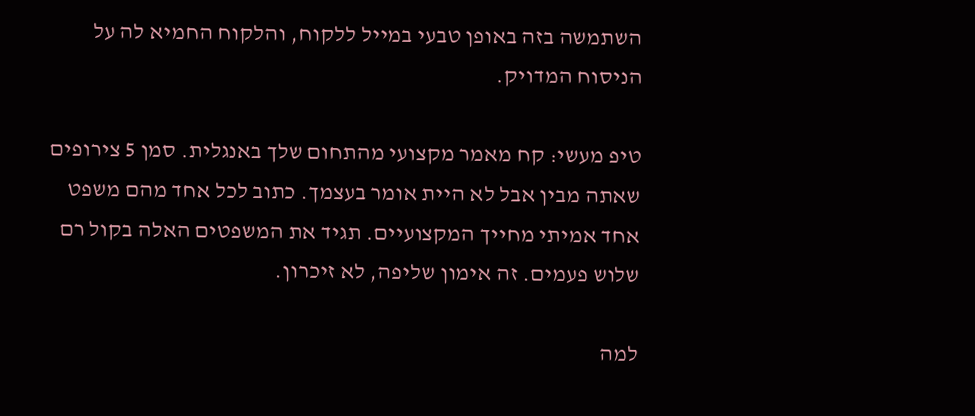השתמשה בזה באופן טבעי במייל ללקוח, והלקוח החמיא לה על הניסוח המדויק.

טיפ מעשי: קח מאמר מקצועי מהתחום שלך באנגלית. סמן 5 צירופים שאתה מבין אבל לא היית אומר בעצמך. כתוב לכל אחד מהם משפט אחד אמיתי מחייך המקצועיים. תגיד את המשפטים האלה בקול רם שלוש פעמים. זה אימון שליפה, לא זיכרון.

למה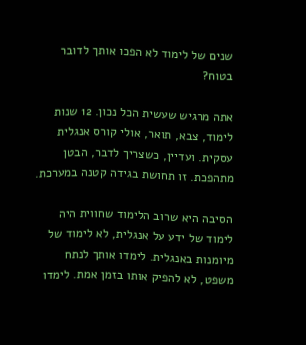שנים של לימוד לא הפכו אותך לדובר בטוח?

אתה מרגיש שעשית הכל נכון. 12 שנות לימוד, צבא, תואר, אולי קורס אנגלית עסקית. ועדיין, כשצריך לדבר, הבטן מתהפכת. זו תחושת בגידה קטנה במערכת.

הסיבה היא שרוב הלימוד שחווית היה לימוד של ידע על אנגלית, לא לימוד של מיומנות באנגלית. לימדו אותך לנתח משפט, לא להפיק אותו בזמן אמת. לימדו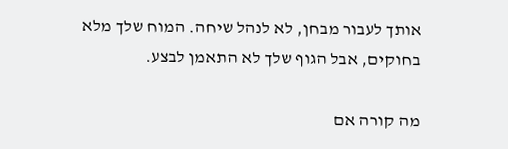אותך לעבור מבחן, לא לנהל שיחה. המוח שלך מלא בחוקים, אבל הגוף שלך לא התאמן לבצע.

מה קורה אם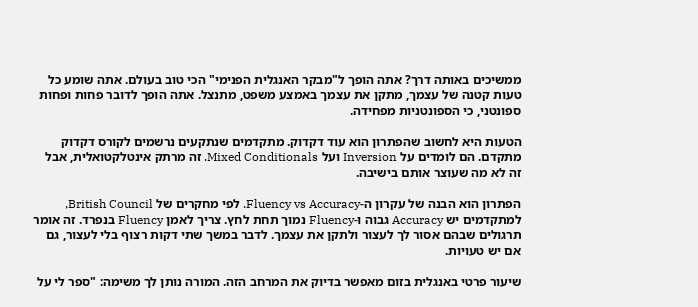ממשיכים באותה דרך? אתה הופך ל"מבקר האנגלית הפנימי" הכי טוב בעולם. אתה שומע כל טעות קטנה של עצמך, מתקן את עצמך באמצע משפט, מתנצל. אתה הופך לדובר פחות ופחות ספונטני, כי הספונטניות מפחידה.

הטעות היא לחשוב שהפתרון הוא עוד דקדוק. מתקדמים שנתקעים נרשמים לקורס דקדוק מתקדם. הם לומדים על Inversion ועל Mixed Conditionals. זה מרתק אינטלקטואלית, אבל זה לא מה שעוצר אותם בישיבה.

הפתרון הוא הבנה של עקרון ה-Fluency vs Accuracy. לפי מחקרים של British Council, למתקדמים יש Accuracy גבוה ו-Fluency נמוך תחת לחץ. צריך לאמן Fluency בנפרד. זה אומר תרגולים שבהם אסור לך לעצור ולתקן את עצמך. לדבר במשך שתי דקות רצוף בלי לעצור, גם אם יש טעויות.

שיעור פרטי באנגלית בזום מאפשר בדיוק את המרחב הזה. המורה נותן לך משימה: "ספר לי על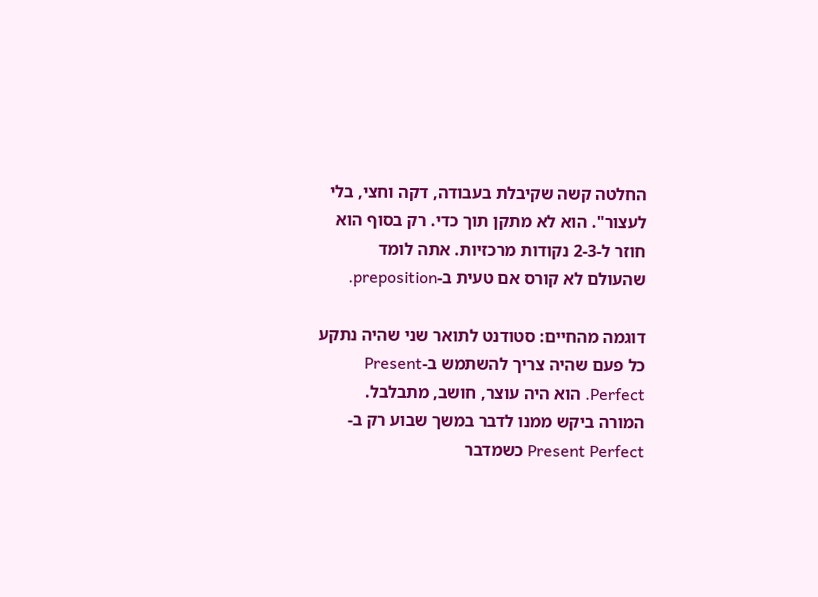החלטה קשה שקיבלת בעבודה, דקה וחצי, בלי לעצור". הוא לא מתקן תוך כדי. רק בסוף הוא חוזר ל-2-3 נקודות מרכזיות. אתה לומד שהעולם לא קורס אם טעית ב-preposition.

דוגמה מהחיים: סטודנט לתואר שני שהיה נתקע כל פעם שהיה צריך להשתמש ב-Present Perfect. הוא היה עוצר, חושב, מתבלבל. המורה ביקש ממנו לדבר במשך שבוע רק ב-Present Perfect כשמדבר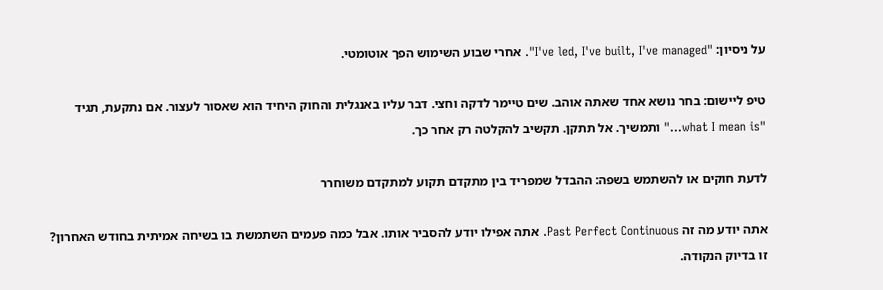על ניסיון: "I've led, I've built, I've managed". אחרי שבוע השימוש הפך אוטומטי.

טיפ ליישום: בחר נושא אחד שאתה אוהב. שים טיימר לדקה וחצי. דבר עליו באנגלית והחוק היחיד הוא שאסור לעצור. אם נתקעת, תגיד "what I mean is…" ותמשיך. אל תתקן. תקשיב להקלטה רק אחר כך.

לדעת חוקים או להשתמש בשפה: ההבדל שמפריד בין מתקדם תקוע למתקדם משוחרר

אתה יודע מה זה Past Perfect Continuous. אתה אפילו יודע להסביר אותו. אבל כמה פעמים השתמשת בו בשיחה אמיתית בחודש האחרון? זו בדיוק הנקודה.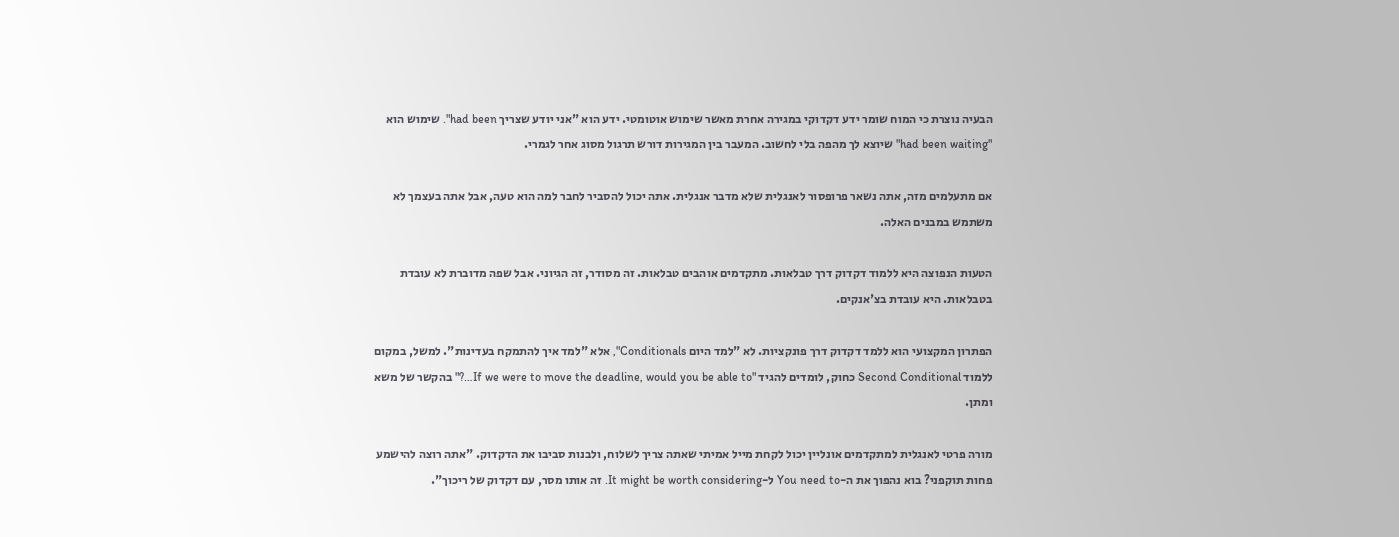הבעיה נוצרת כי המוח שומר ידע דקדוקי במגירה אחרת מאשר שימוש אוטומטי. ידע הוא "אני יודע שצריך had been". שימוש הוא "had been waiting" שיוצא לך מהפה בלי לחשוב. המעבר בין המגירות דורש תרגול מסוג אחר לגמרי.

אם מתעלמים מזה, אתה נשאר פרופסור לאנגלית שלא מדבר אנגלית. אתה יכול להסביר לחבר למה הוא טעה, אבל אתה בעצמך לא משתמש במבנים האלה.

הטעות הנפוצה היא ללמוד דקדוק דרך טבלאות. מתקדמים אוהבים טבלאות. זה מסודר, זה הגיוני. אבל שפה מדוברת לא עובדת בטבלאות. היא עובדת בצ'אנקים.

הפתרון המקצועי הוא ללמד דקדוק דרך פונקציות. לא "למד היום Conditionals", אלא "למד איך להתמקח בעדינות". למשל, במקום ללמוד Second Conditional כחוק, לומדים להגיד "If we were to move the deadline, would you be able to…?" בהקשר של משא ומתן.

מורה פרטי לאנגלית למתקדמים אונליין יכול לקחת מייל אמיתי שאתה צריך לשלוח, ולבנות סביבו את הדקדוק. "אתה רוצה להישמע פחות תוקפני? בוא נהפוך את ה-You need to ל-It might be worth considering. זה אותו מסר, עם דקדוק של ריכוך".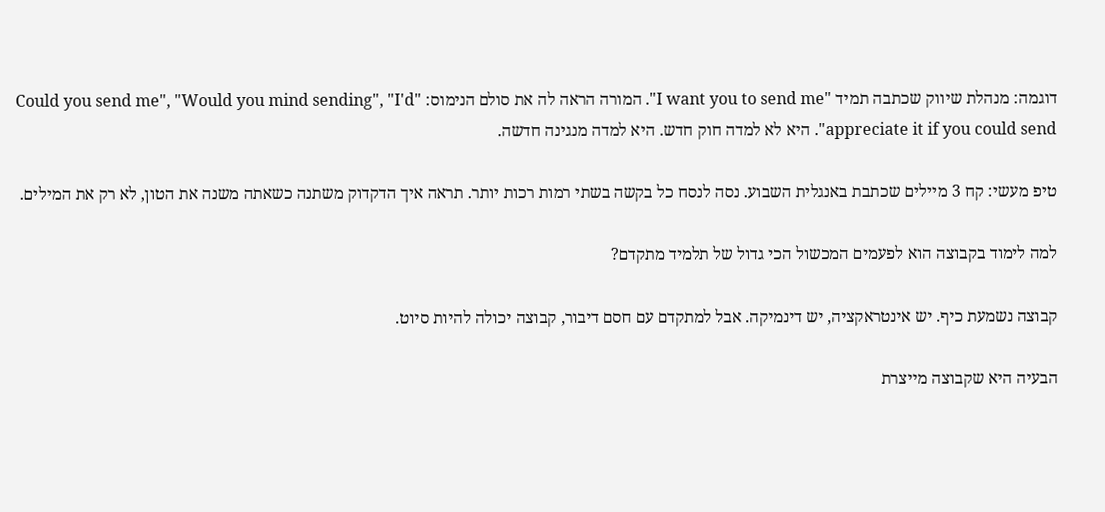דוגמה: מנהלת שיווק שכתבה תמיד "I want you to send me". המורה הראה לה את סולם הנימוס: "Could you send me", "Would you mind sending", "I'd appreciate it if you could send". היא לא למדה חוק חדש. היא למדה מנגינה חדשה.

טיפ מעשי: קח 3 מיילים שכתבת באנגלית השבוע. נסה לנסח כל בקשה בשתי רמות רכות יותר. תראה איך הדקדוק משתנה כשאתה משנה את הטון, לא רק את המילים.

למה לימוד בקבוצה הוא לפעמים המכשול הכי גדול של תלמיד מתקדם?

קבוצה נשמעת כיף. יש אינטראקציה, יש דינמיקה. אבל למתקדם עם חסם דיבור, קבוצה יכולה להיות סיוט.

הבעיה היא שקבוצה מייצרת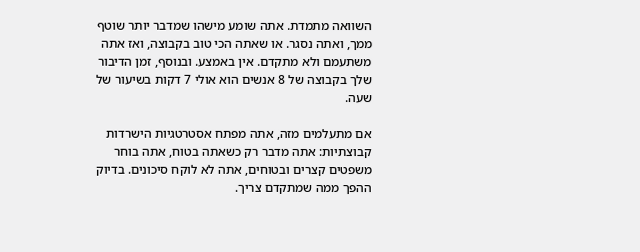השוואה מתמדת. אתה שומע מישהו שמדבר יותר שוטף ממך, ואתה נסגר. או שאתה הכי טוב בקבוצה, ואז אתה משתעמם ולא מתקדם. אין באמצע. ובנוסף, זמן הדיבור שלך בקבוצה של 8 אנשים הוא אולי 7 דקות בשיעור של שעה.

אם מתעלמים מזה, אתה מפתח אסטרטגיות הישרדות קבוצתיות: אתה מדבר רק כשאתה בטוח, אתה בוחר משפטים קצרים ובטוחים, אתה לא לוקח סיכונים. בדיוק ההפך ממה שמתקדם צריך.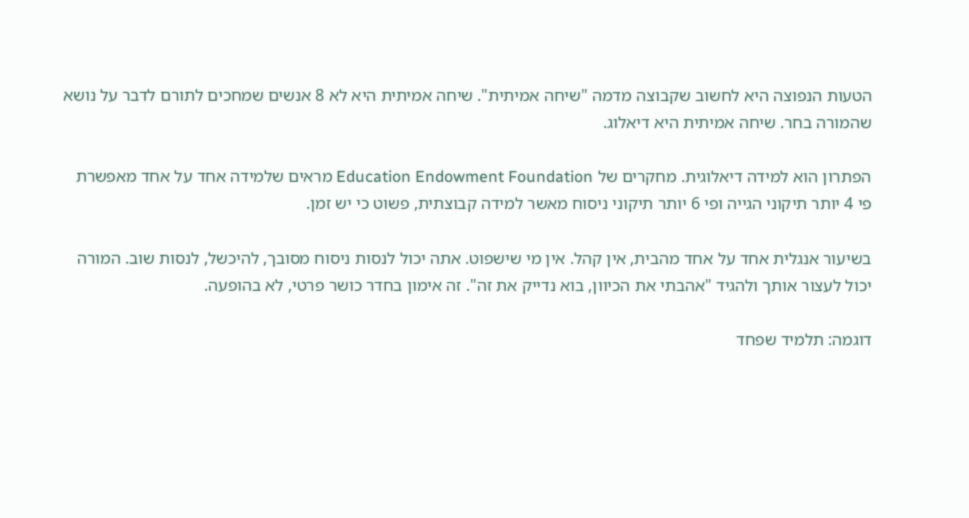הטעות הנפוצה היא לחשוב שקבוצה מדמה "שיחה אמיתית". שיחה אמיתית היא לא 8 אנשים שמחכים לתורם לדבר על נושא שהמורה בחר. שיחה אמיתית היא דיאלוג.

הפתרון הוא למידה דיאלוגית. מחקרים של Education Endowment Foundation מראים שלמידה אחד על אחד מאפשרת פי 4 יותר תיקוני הגייה ופי 6 יותר תיקוני ניסוח מאשר למידה קבוצתית, פשוט כי יש זמן.

בשיעור אנגלית אחד על אחד מהבית, אין קהל. אין מי שישפוט. אתה יכול לנסות ניסוח מסובך, להיכשל, לנסות שוב. המורה יכול לעצור אותך ולהגיד "אהבתי את הכיוון, בוא נדייק את זה". זה אימון בחדר כושר פרטי, לא בהופעה.

דוגמה: תלמיד שפחד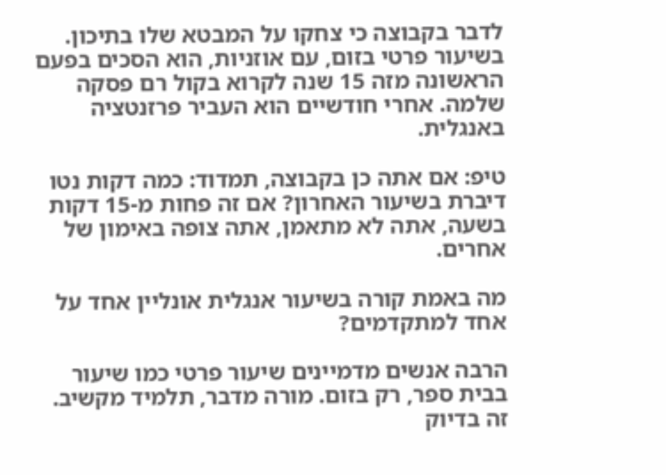לדבר בקבוצה כי צחקו על המבטא שלו בתיכון. בשיעור פרטי בזום, עם אוזניות, הוא הסכים בפעם הראשונה מזה 15 שנה לקרוא בקול רם פסקה שלמה. אחרי חודשיים הוא העביר פרזנטציה באנגלית.

טיפ: אם אתה כן בקבוצה, תמדוד: כמה דקות נטו דיברת בשיעור האחרון? אם זה פחות מ-15 דקות בשעה, אתה לא מתאמן, אתה צופה באימון של אחרים.

מה באמת קורה בשיעור אנגלית אונליין אחד על אחד למתקדמים?

הרבה אנשים מדמיינים שיעור פרטי כמו שיעור בבית ספר, רק בזום. מורה מדבר, תלמיד מקשיב. זה בדיוק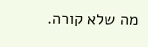מה שלא קורה.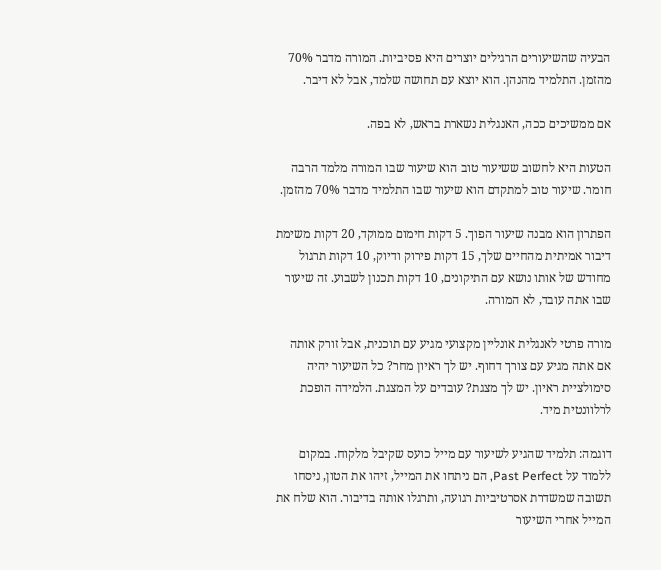הבעיה שהשיעורים הרגילים יוצרים היא פסיביות. המורה מדבר 70% מהזמן. התלמיד מהנהן. הוא יוצא עם תחושה שלמד, אבל לא דיבר.

אם ממשיכים ככה, האנגלית נשארת בראש, לא בפה.

הטעות היא לחשוב ששיעור טוב הוא שיעור שבו המורה מלמד הרבה חומר. שיעור טוב למתקדם הוא שיעור שבו התלמיד מדבר 70% מהזמן.

הפתרון הוא מבנה שיעור הפוך. 5 דקות חימום ממוקד, 20 דקות משימת דיבור אמיתית מהחיים שלך, 15 דקות פירוק ודיוק, 10 דקות תרגול מחודש של אותו נושא עם התיקונים, 10 דקות תכנון לשבוע. זה שיעור שבו אתה עובד, לא המורה.

מורה פרטי לאנגלית אונליין מקצועי מגיע עם תוכנית, אבל זורק אותה אם אתה מגיע עם צורך דחוף. יש לך ראיון מחר? כל השיעור יהיה סימולציית ראיון. יש לך מצגת? עובדים על המצגת. הלמידה הופכת לרלוונטית מיד.

דוגמה: תלמיד שהגיע לשיעור עם מייל כועס שקיבל מלקוח. במקום ללמוד על Past Perfect, הם ניתחו את המייל, זיהו את הטון, ניסחו תשובה שמשדרת אסרטיביות רגועה, ותרגלו אותה בדיבור. הוא שלח את המייל אחרי השיעור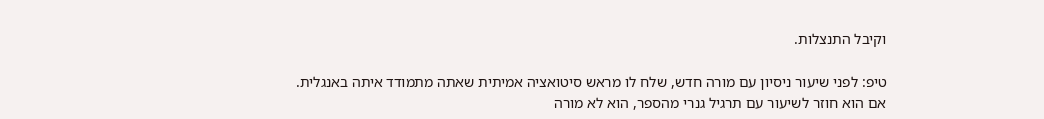וקיבל התנצלות.

טיפ: לפני שיעור ניסיון עם מורה חדש, שלח לו מראש סיטואציה אמיתית שאתה מתמודד איתה באנגלית. אם הוא חוזר לשיעור עם תרגיל גנרי מהספר, הוא לא מורה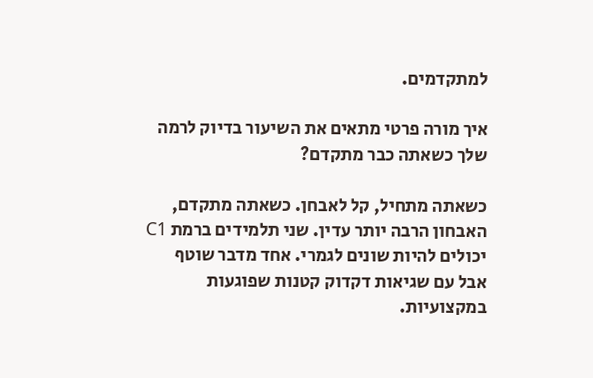למתקדמים.

איך מורה פרטי מתאים את השיעור בדיוק לרמה שלך כשאתה כבר מתקדם?

כשאתה מתחיל, קל לאבחן. כשאתה מתקדם, האבחון הרבה יותר עדין. שני תלמידים ברמת C1 יכולים להיות שונים לגמרי. אחד מדבר שוטף אבל עם שגיאות דקדוק קטנות שפוגעות במקצועיות.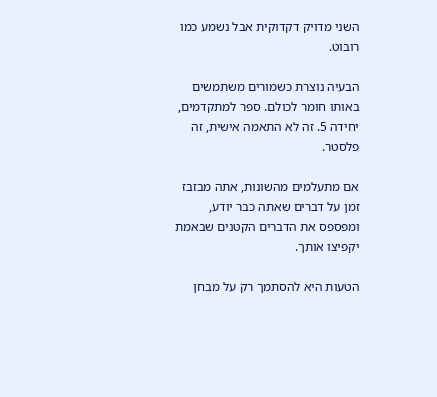השני מדויק דקדוקית אבל נשמע כמו רובוט.

הבעיה נוצרת כשמורים משתמשים באותו חומר לכולם. ספר למתקדמים, יחידה 5. זה לא התאמה אישית, זה פלסטר.

אם מתעלמים מהשונות, אתה מבזבז זמן על דברים שאתה כבר יודע, ומפספס את הדברים הקטנים שבאמת יקפיצו אותך.

הטעות היא להסתמך רק על מבחן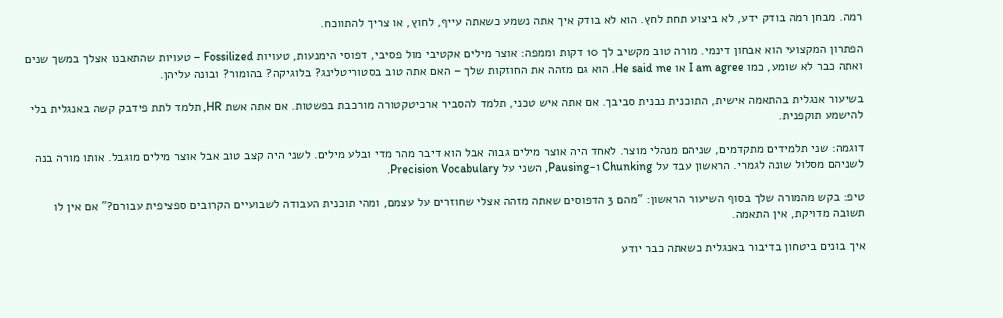רמה. מבחן רמה בודק ידע, לא ביצוע תחת לחץ. הוא לא בודק איך אתה נשמע כשאתה עייף, לחוץ, או צריך להתווכח.

הפתרון המקצועי הוא אבחון דינמי. מורה טוב מקשיב לך 10 דקות וממפה: אוצר מילים אקטיבי מול פסיבי, דפוסי הימנעות, טעויות Fossilized – טעויות שהתאבנו אצלך במשך שנים ואתה כבר לא שומע, כמו I am agree או He said me. הוא גם מזהה את החוזקות שלך – האם אתה טוב בסטוריטלינג? בלוגיקה? בהומור? ובונה עליהן.

בשיעור אנגלית בהתאמה אישית, התוכנית נבנית סביבך. אם אתה איש טכני, תלמד להסביר ארכיטקטורה מורכבת בפשטות. אם אתה אשת HR, תלמד לתת פידבק קשה באנגלית בלי להישמע תוקפנית.

דוגמה: שני תלמידים מתקדמים, שניהם מנהלי מוצר. לאחד היה אוצר מילים גבוה אבל הוא דיבר מהר מדי ובלע מילים. לשני היה קצב טוב אבל אוצר מילים מוגבל. אותו מורה בנה לשניהם מסלול שונה לגמרי. הראשון עבד על Chunking ו-Pausing, השני על Precision Vocabulary.

טיפ: בקש מהמורה שלך בסוף השיעור הראשון: "מהם 3 הדפוסים שאתה מזהה אצלי שחוזרים על עצמם, ומהי תוכנית העבודה לשבועיים הקרובים ספציפית עבורם?" אם אין לו תשובה מדויקת, אין התאמה.

איך בונים ביטחון בדיבור באנגלית כשאתה כבר יודע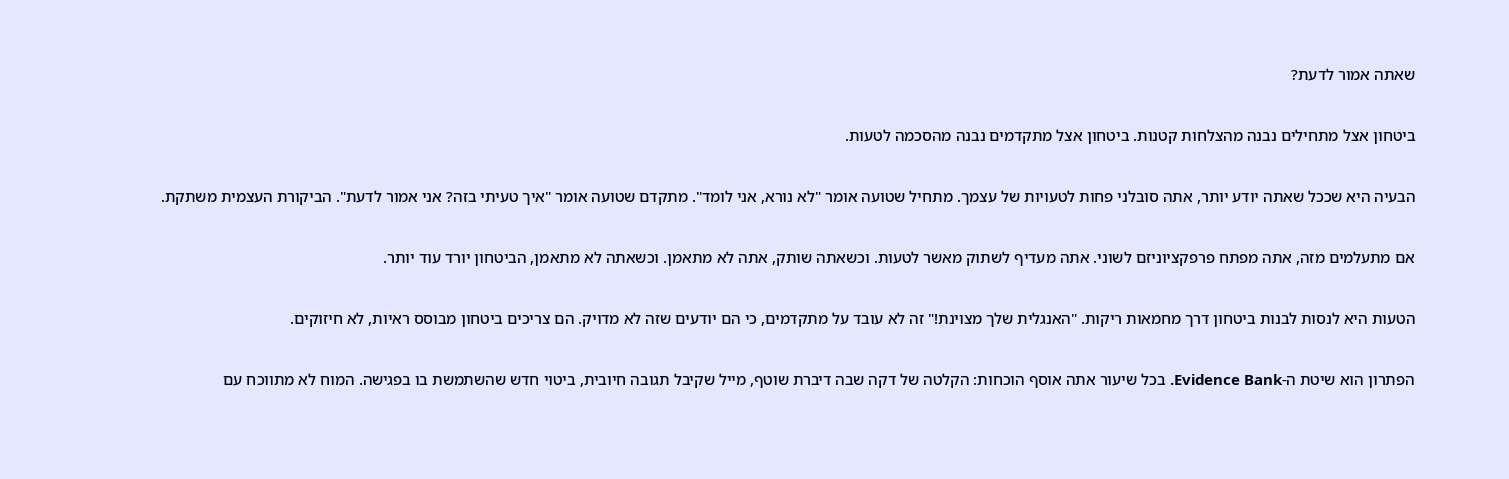שאתה אמור לדעת?

ביטחון אצל מתחילים נבנה מהצלחות קטנות. ביטחון אצל מתקדמים נבנה מהסכמה לטעות.

הבעיה היא שככל שאתה יודע יותר, אתה סובלני פחות לטעויות של עצמך. מתחיל שטועה אומר "לא נורא, אני לומד". מתקדם שטועה אומר "איך טעיתי בזה? אני אמור לדעת". הביקורת העצמית משתקת.

אם מתעלמים מזה, אתה מפתח פרפקציוניזם לשוני. אתה מעדיף לשתוק מאשר לטעות. וכשאתה שותק, אתה לא מתאמן. וכשאתה לא מתאמן, הביטחון יורד עוד יותר.

הטעות היא לנסות לבנות ביטחון דרך מחמאות ריקות. "האנגלית שלך מצוינת!" זה לא עובד על מתקדמים, כי הם יודעים שזה לא מדויק. הם צריכים ביטחון מבוסס ראיות, לא חיזוקים.

הפתרון הוא שיטת ה-Evidence Bank. בכל שיעור אתה אוסף הוכחות: הקלטה של דקה שבה דיברת שוטף, מייל שקיבל תגובה חיובית, ביטוי חדש שהשתמשת בו בפגישה. המוח לא מתווכח עם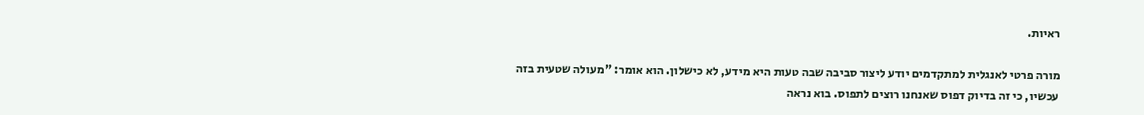ראיות.

מורה פרטי לאנגלית למתקדמים יודע ליצור סביבה שבה טעות היא מידע, לא כישלון. הוא אומר: "מעולה שטעית בזה עכשיו, כי זה בדיוק דפוס שאנחנו רוצים לתפוס. בוא נראה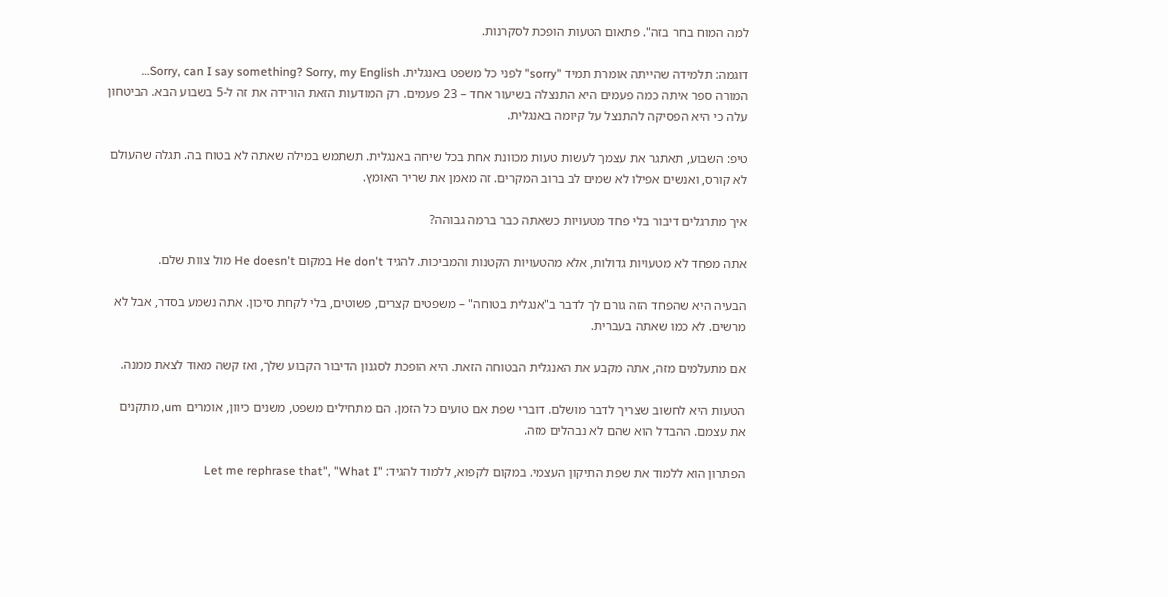למה המוח בחר בזה". פתאום הטעות הופכת לסקרנות.

דוגמה: תלמידה שהייתה אומרת תמיד "sorry" לפני כל משפט באנגלית. Sorry, can I say something? Sorry, my English… המורה ספר איתה כמה פעמים היא התנצלה בשיעור אחד – 23 פעמים. רק המודעות הזאת הורידה את זה ל-5 בשבוע הבא. הביטחון עלה כי היא הפסיקה להתנצל על קיומה באנגלית.

טיפ: השבוע, תאתגר את עצמך לעשות טעות מכוונת אחת בכל שיחה באנגלית. תשתמש במילה שאתה לא בטוח בה. תגלה שהעולם לא קורס, ואנשים אפילו לא שמים לב ברוב המקרים. זה מאמן את שריר האומץ.

איך מתרגלים דיבור בלי פחד מטעויות כשאתה כבר ברמה גבוהה?

אתה מפחד לא מטעויות גדולות, אלא מהטעויות הקטנות והמביכות. להגיד He don't במקום He doesn't מול צוות שלם.

הבעיה היא שהפחד הזה גורם לך לדבר ב"אנגלית בטוחה" – משפטים קצרים, פשוטים, בלי לקחת סיכון. אתה נשמע בסדר, אבל לא מרשים. לא כמו שאתה בעברית.

אם מתעלמים מזה, אתה מקבע את האנגלית הבטוחה הזאת. היא הופכת לסגנון הדיבור הקבוע שלך, ואז קשה מאוד לצאת ממנה.

הטעות היא לחשוב שצריך לדבר מושלם. דוברי שפת אם טועים כל הזמן. הם מתחילים משפט, משנים כיוון, אומרים um, מתקנים את עצמם. ההבדל הוא שהם לא נבהלים מזה.

הפתרון הוא ללמוד את שפת התיקון העצמי. במקום לקפוא, ללמוד להגיד: "Let me rephrase that", "What I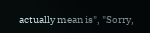actually mean is", "Sorry,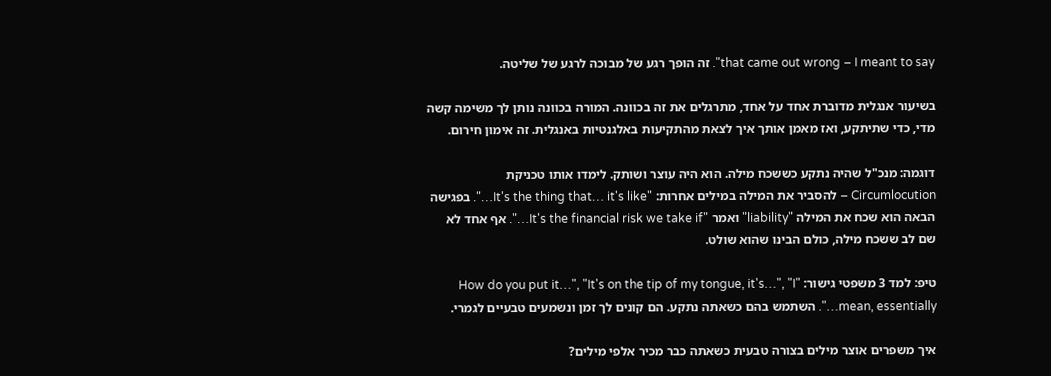that came out wrong – I meant to say". זה הופך רגע של מבוכה לרגע של שליטה.

בשיעור אנגלית מדוברת אחד על אחד, מתרגלים את זה בכוונה. המורה בכוונה נותן לך משימה קשה מדי, כדי שתיתקע, ואז מאמן אותך איך לצאת מהתקיעות באלגנטיות באנגלית. זה אימון חירום.

דוגמה: מנכ"ל שהיה נתקע כששכח מילה. הוא היה עוצר ושותק. לימדו אותו טכניקת Circumlocution – להסביר את המילה במילים אחרות: "It's the thing that… it's like…". בפגישה הבאה הוא שכח את המילה "liability" ואמר "It's the financial risk we take if…". אף אחד לא שם לב ששכח מילה, כולם הבינו שהוא שולט.

טיפ: למד 3 משפטי גישור: "How do you put it…", "It's on the tip of my tongue, it's…", "I mean, essentially…". השתמש בהם כשאתה נתקע. הם קונים לך זמן ונשמעים טבעיים לגמרי.

איך משפרים אוצר מילים בצורה טבעית כשאתה כבר מכיר אלפי מילים?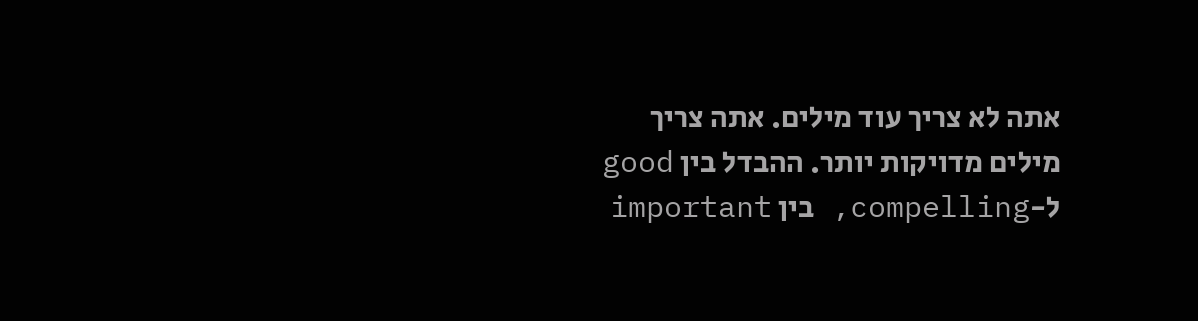אתה לא צריך עוד מילים. אתה צריך מילים מדויקות יותר. ההבדל בין good ל-compelling, בין important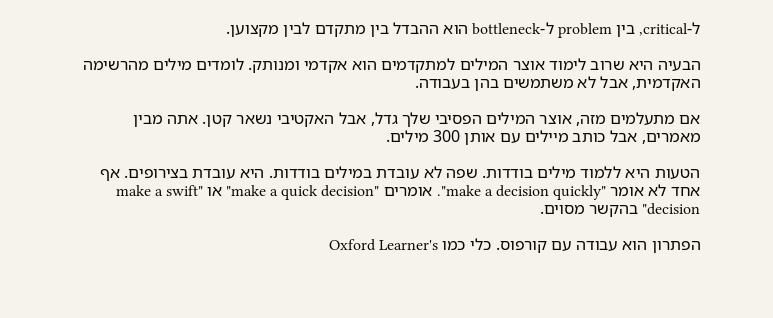ל-critical, בין problem ל-bottleneck הוא ההבדל בין מתקדם לבין מקצוען.

הבעיה היא שרוב לימוד אוצר המילים למתקדמים הוא אקדמי ומנותק. לומדים מילים מהרשימה האקדמית, אבל לא משתמשים בהן בעבודה.

אם מתעלמים מזה, אוצר המילים הפסיבי שלך גדל, אבל האקטיבי נשאר קטן. אתה מבין מאמרים, אבל כותב מיילים עם אותן 300 מילים.

הטעות היא ללמוד מילים בודדות. שפה לא עובדת במילים בודדות. היא עובדת בצירופים. אף אחד לא אומר "make a decision quickly". אומרים "make a quick decision" או "make a swift decision" בהקשר מסוים.

הפתרון הוא עבודה עם קורפוס. כלי כמו Oxford Learner's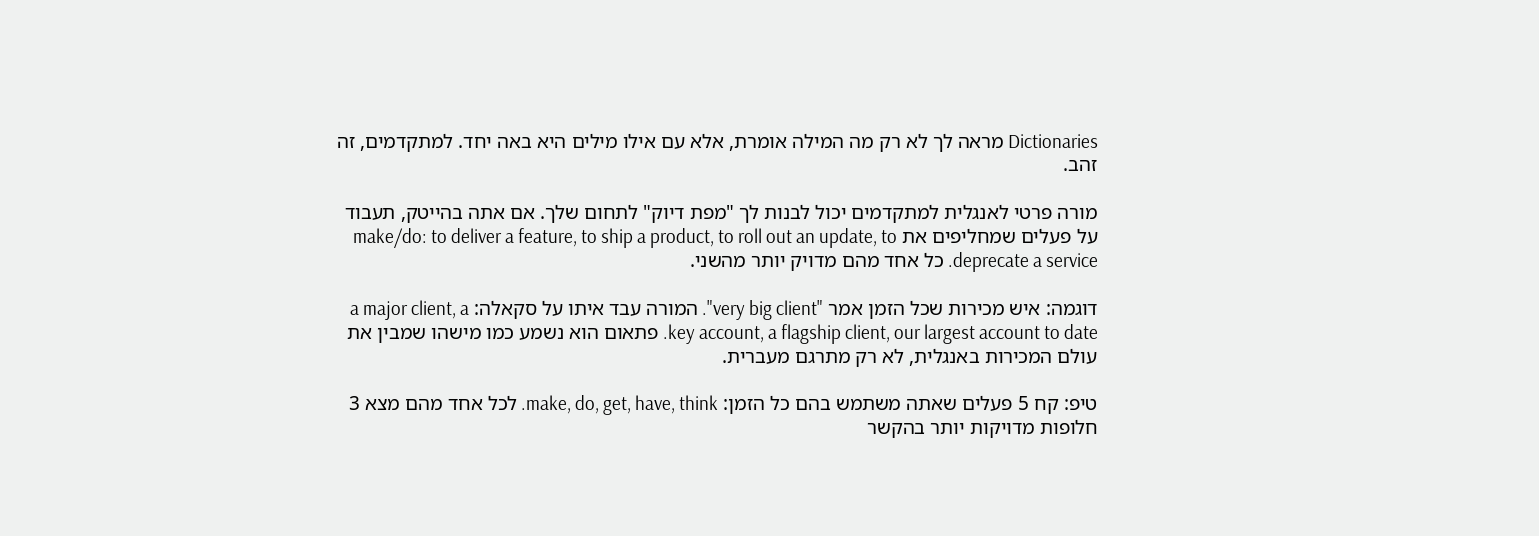Dictionaries מראה לך לא רק מה המילה אומרת, אלא עם אילו מילים היא באה יחד. למתקדמים, זה זהב.

מורה פרטי לאנגלית למתקדמים יכול לבנות לך "מפת דיוק" לתחום שלך. אם אתה בהייטק, תעבוד על פעלים שמחליפים את make/do: to deliver a feature, to ship a product, to roll out an update, to deprecate a service. כל אחד מהם מדויק יותר מהשני.

דוגמה: איש מכירות שכל הזמן אמר "very big client". המורה עבד איתו על סקאלה: a major client, a key account, a flagship client, our largest account to date. פתאום הוא נשמע כמו מישהו שמבין את עולם המכירות באנגלית, לא רק מתרגם מעברית.

טיפ: קח 5 פעלים שאתה משתמש בהם כל הזמן: make, do, get, have, think. לכל אחד מהם מצא 3 חלופות מדויקות יותר בהקשר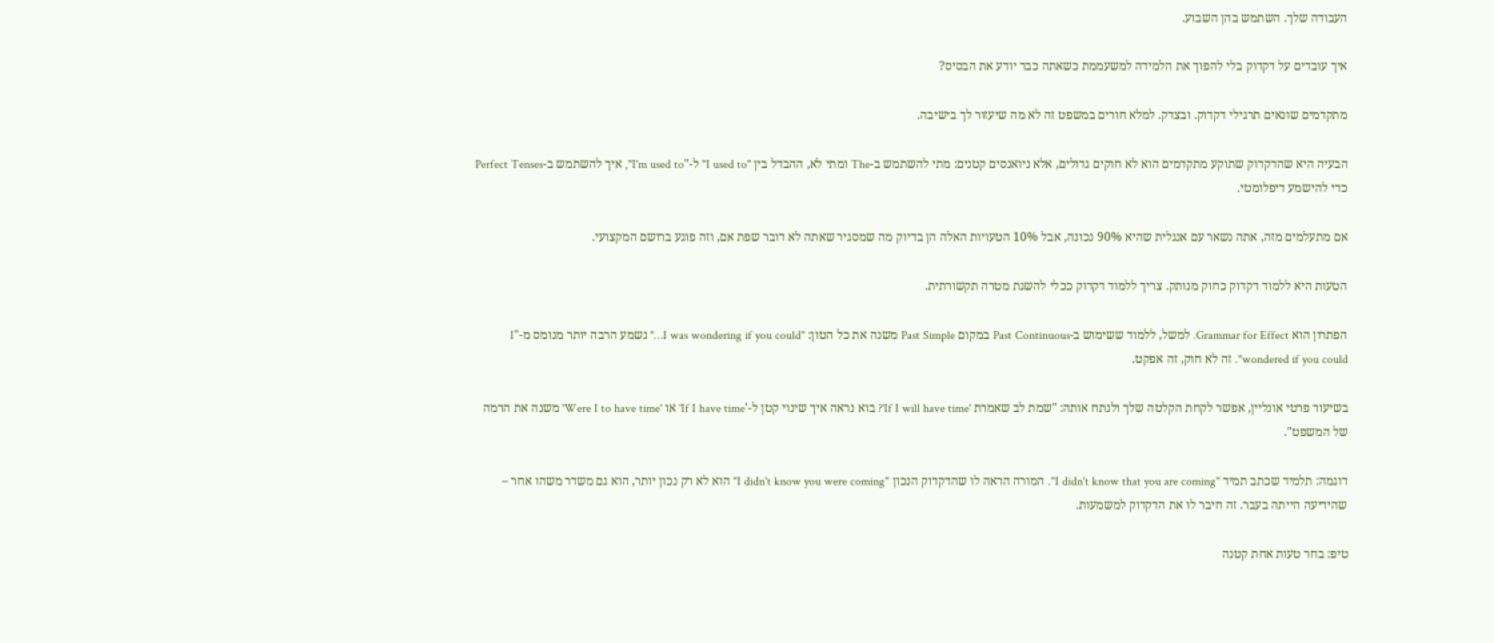העבודה שלך. השתמש בהן השבוע.

איך עובדים על דקדוק בלי להפוך את הלמידה למשעממת כשאתה כבר יודע את הבסיס?

מתקדמים שונאים תרגילי דקדוק. ובצדק. למלא חורים במשפט זה לא מה שיעזור לך בישיבה.

הבעיה היא שהדקדוק שתוקע מתקדמים הוא לא חוקים גדולים, אלא ניואנסים קטנים: מתי להשתמש ב-The ומתי לא, ההבדל בין "I used to" ל-"I'm used to", איך להשתמש ב-Perfect Tenses כדי להישמע דיפלומטי.

אם מתעלמים מזה, אתה נשאר עם אנגלית שהיא 90% נכונה, אבל 10% הטעויות האלה הן בדיוק מה שמסגיר שאתה לא דובר שפת אם, וזה פוגע ברושם המקצועי.

הטעות היא ללמוד דקדוק כחוק מנותק. צריך ללמוד דקדוק ככלי להשגת מטרה תקשורתית.

הפתרון הוא Grammar for Effect. למשל, ללמוד ששימוש ב-Past Continuous במקום Past Simple משנה את כל הטון: "I was wondering if you could…" נשמע הרבה יותר מנומס מ-"I wondered if you could". זה לא חוק, זה אפקט.

בשיעור פרטי אונליין, אפשר לקחת הקלטה שלך ולנתח אותה: "שמת לב שאמרת 'If I will have time'? בוא נראה איך שינוי קטן ל-'If I have time' או 'Were I to have time' משנה את הרמה של המשפט".

דוגמה: תלמיד שכתב תמיד "I didn't know that you are coming". המורה הראה לו שהדקדוק הנכון "I didn't know you were coming" הוא לא רק נכון יותר, הוא גם משדר משהו אחר – שהידיעה הייתה בעבר. זה חיבר לו את הדקדוק למשמעות.

טיפ: בחר טעות אחת קטנה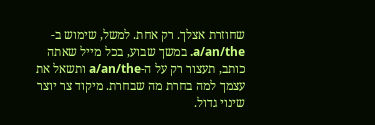שחוזרת אצלך. רק אחת. למשל, שימוש ב-a/an/the. במשך שבוע, בכל מייל שאתה כותב, תעצור רק על ה-a/an/the ותשאל את עצמך למה בחרת מה שבחרת. מיקוד צר יוצר שינוי גדול.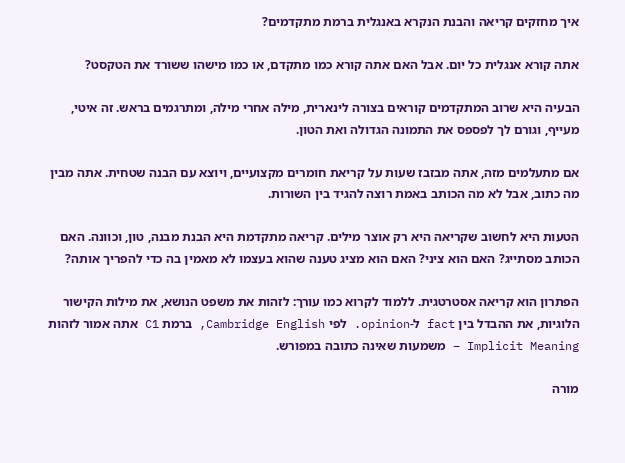איך מחזקים קריאה והבנת הנקרא באנגלית ברמת מתקדמים?

אתה קורא אנגלית כל יום. אבל האם אתה קורא כמו מתקדם, או כמו מישהו ששורד את הטקסט?

הבעיה היא שרוב המתקדמים קוראים בצורה לינארית, מילה אחרי מילה, ומתרגמים בראש. זה איטי, מעייף, וגורם לך לפספס את התמונה הגדולה ואת הטון.

אם מתעלמים מזה, אתה מבזבז שעות על קריאת חומרים מקצועיים, ויוצא עם הבנה שטחית. אתה מבין מה כתוב, אבל לא מה הכותב באמת רוצה להגיד בין השורות.

הטעות היא לחשוב שקריאה היא רק אוצר מילים. קריאה מתקדמת היא הבנת מבנה, טון, וכוונה. האם הכותב מסתייג? האם הוא ציני? האם הוא מציג טענה שהוא בעצמו לא מאמין בה כדי להפריך אותה?

הפתרון הוא קריאה אסטרטגית. ללמוד לקרוא כמו עורך: לזהות את משפט הנושא, את מילות הקישור הלוגיות, את ההבדל בין fact ל-opinion. לפי Cambridge English, ברמת C1 אתה אמור לזהות Implicit Meaning – משמעות שאינה כתובה במפורש.

מורה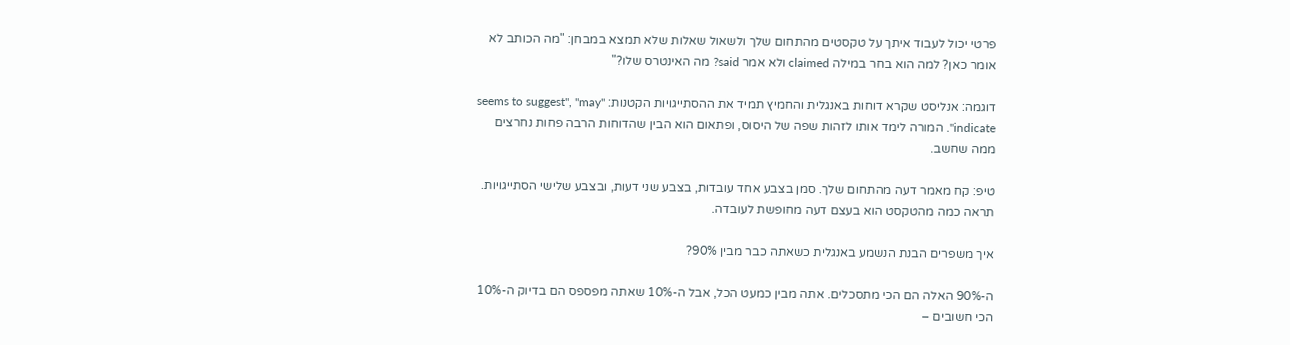פרטי יכול לעבוד איתך על טקסטים מהתחום שלך ולשאול שאלות שלא תמצא במבחן: "מה הכותב לא אומר כאן? למה הוא בחר במילה claimed ולא אמר said? מה האינטרס שלו?"

דוגמה: אנליסט שקרא דוחות באנגלית והחמיץ תמיד את ההסתייגויות הקטנות: "seems to suggest", "may indicate". המורה לימד אותו לזהות שפה של היסוס, ופתאום הוא הבין שהדוחות הרבה פחות נחרצים ממה שחשב.

טיפ: קח מאמר דעה מהתחום שלך. סמן בצבע אחד עובדות, בצבע שני דעות, ובצבע שלישי הסתייגויות. תראה כמה מהטקסט הוא בעצם דעה מחופשת לעובדה.

איך משפרים הבנת הנשמע באנגלית כשאתה כבר מבין 90%?

ה-90% האלה הם הכי מתסכלים. אתה מבין כמעט הכל, אבל ה-10% שאתה מפספס הם בדיוק ה-10% הכי חשובים –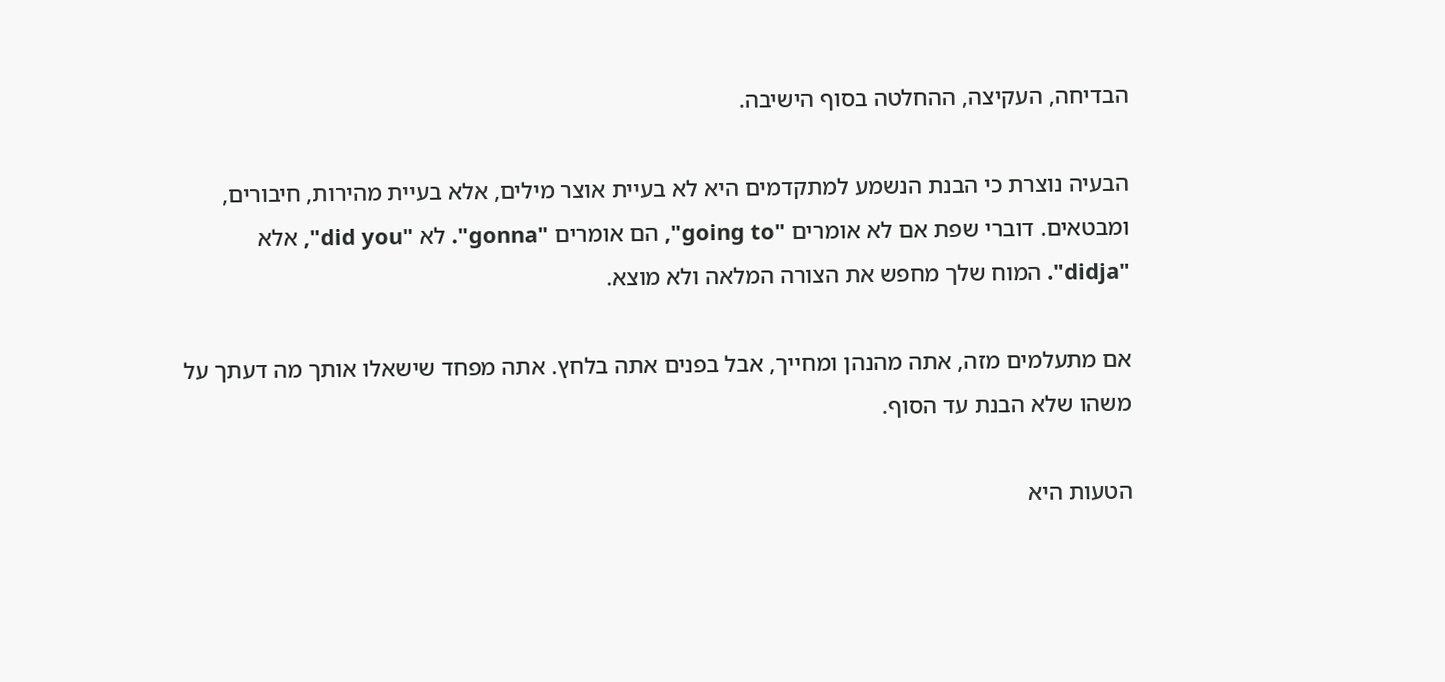הבדיחה, העקיצה, ההחלטה בסוף הישיבה.

הבעיה נוצרת כי הבנת הנשמע למתקדמים היא לא בעיית אוצר מילים, אלא בעיית מהירות, חיבורים, ומבטאים. דוברי שפת אם לא אומרים "going to", הם אומרים "gonna". לא "did you", אלא "didja". המוח שלך מחפש את הצורה המלאה ולא מוצא.

אם מתעלמים מזה, אתה מהנהן ומחייך, אבל בפנים אתה בלחץ. אתה מפחד שישאלו אותך מה דעתך על משהו שלא הבנת עד הסוף.

הטעות היא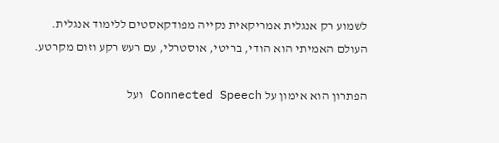לשמוע רק אנגלית אמריקאית נקייה מפודקאסטים ללימוד אנגלית. העולם האמיתי הוא הודי, בריטי, אוסטרלי, עם רעש רקע וזום מקרטע.

הפתרון הוא אימון על Connected Speech ועל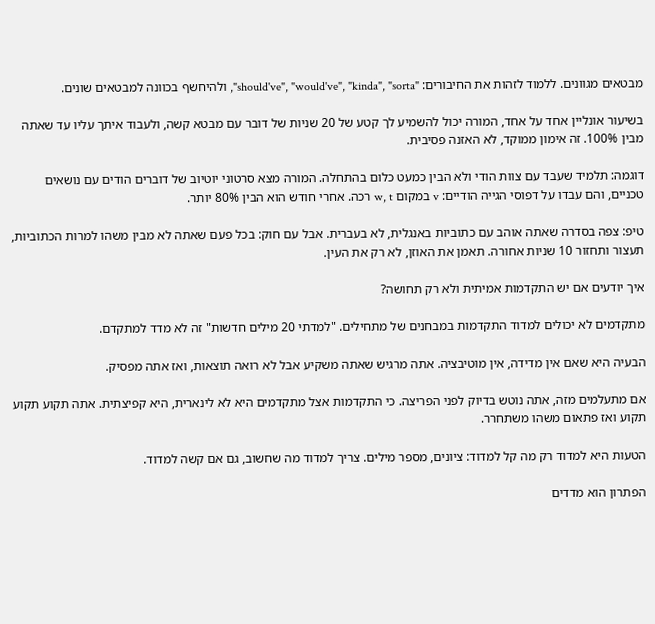מבטאים מגוונים. ללמוד לזהות את החיבורים: "should've", "would've", "kinda", "sorta", ולהיחשף בכוונה למבטאים שונים.

בשיעור אונליין אחד על אחד, המורה יכול להשמיע לך קטע של 20 שניות של דובר עם מבטא קשה, ולעבוד איתך עליו עד שאתה מבין 100%. זה אימון ממוקד, לא האזנה פסיבית.

דוגמה: תלמיד שעבד עם צוות הודי ולא הבין כמעט כלום בהתחלה. המורה מצא סרטוני יוטיוב של דוברים הודים עם נושאים טכניים, והם עבדו על דפוסי הגייה הודיים: v במקום w, t רכה. אחרי חודש הוא הבין 80% יותר.

טיפ: צפה בסדרה שאתה אוהב עם כתוביות באנגלית, לא בעברית. אבל עם חוק: בכל פעם שאתה לא מבין משהו למרות הכתוביות, תעצור ותחזור 10 שניות אחורה. תאמן את האוזן, לא רק את העין.

איך יודעים אם יש התקדמות אמיתית ולא רק תחושה?

מתקדמים לא יכולים למדוד התקדמות במבחנים של מתחילים. "למדתי 20 מילים חדשות" זה לא מדד למתקדם.

הבעיה היא שאם אין מדידה, אין מוטיבציה. אתה מרגיש שאתה משקיע אבל לא רואה תוצאות, ואז אתה מפסיק.

אם מתעלמים מזה, אתה נוטש בדיוק לפני הפריצה. כי התקדמות אצל מתקדמים היא לא לינארית, היא קפיצתית. אתה תקוע תקוע תקוע ואז פתאום משהו משתחרר.

הטעות היא למדוד רק מה קל למדוד: ציונים, מספר מילים. צריך למדוד מה שחשוב, גם אם קשה למדוד.

הפתרון הוא מדדים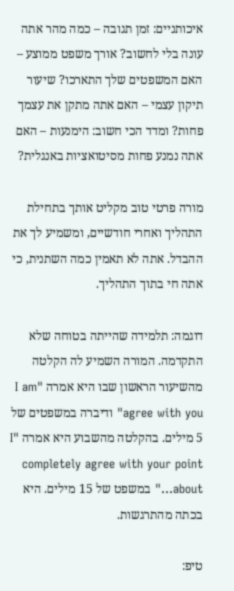איכותניים: זמן תגובה – כמה מהר אתה עונה בלי לחשוב? אורך משפט ממוצע – האם המשפטים שלך התארכו? שיעור תיקון עצמי – האם אתה מתקן את עצמך פחות? ומדד הכי חשוב: הימנעות – האם אתה נמנע פחות מסיטואציות באנגלית?

מורה פרטי טוב מקליט אותך בתחילת התהליך ואחרי חודשיים, ומשמיע לך את ההבדל. אתה לא תאמין כמה השתנית, כי אתה חי בתוך התהליך.

דוגמה: תלמידה שהייתה בטוחה שלא התקדמה. המורה השמיע לה הקלטה מהשיעור הראשון שבו היא אמרה "I am agree with you" ודיברה במשפטים של 5 מילים. בהקלטה מהשבוע היא אמרה "I completely agree with your point about…" במשפט של 15 מילים. היא בכתה מהתרגשות.

טיפ: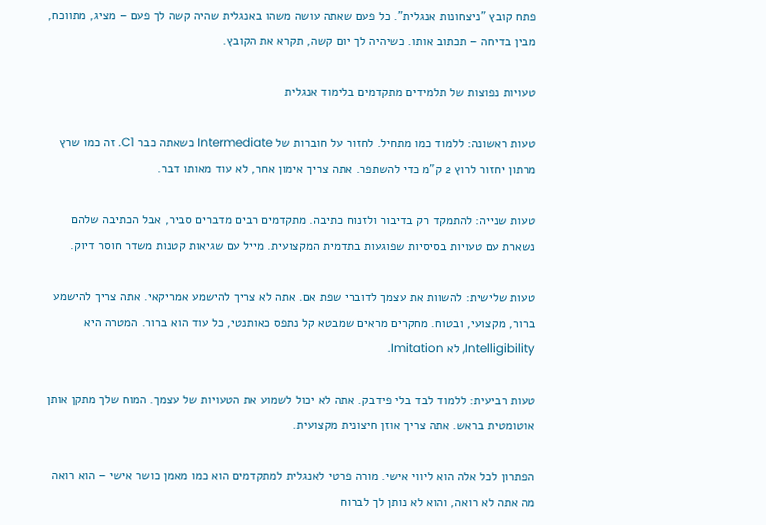פתח קובץ "ניצחונות אנגלית". כל פעם שאתה עושה משהו באנגלית שהיה קשה לך פעם – מציג, מתווכח, מבין בדיחה – תכתוב אותו. כשיהיה לך יום קשה, תקרא את הקובץ.

טעויות נפוצות של תלמידים מתקדמים בלימוד אנגלית

טעות ראשונה: ללמוד כמו מתחיל. לחזור על חוברות של Intermediate כשאתה כבר C1. זה כמו שרץ מרתון יחזור לרוץ 2 ק"מ כדי להשתפר. אתה צריך אימון אחר, לא עוד מאותו דבר.

טעות שנייה: להתמקד רק בדיבור ולזנוח כתיבה. מתקדמים רבים מדברים סביר, אבל הכתיבה שלהם נשארת עם טעויות בסיסיות שפוגעות בתדמית המקצועית. מייל עם שגיאות קטנות משדר חוסר דיוק.

טעות שלישית: להשוות את עצמך לדוברי שפת אם. אתה לא צריך להישמע אמריקאי. אתה צריך להישמע ברור, מקצועי, ובטוח. מחקרים מראים שמבטא קל נתפס כאותנטי, כל עוד הוא ברור. המטרה היא Intelligibility, לא Imitation.

טעות רביעית: ללמוד לבד בלי פידבק. אתה לא יכול לשמוע את הטעויות של עצמך. המוח שלך מתקן אותן אוטומטית בראש. אתה צריך אוזן חיצונית מקצועית.

הפתרון לכל אלה הוא ליווי אישי. מורה פרטי לאנגלית למתקדמים הוא כמו מאמן כושר אישי – הוא רואה מה אתה לא רואה, והוא לא נותן לך לברוח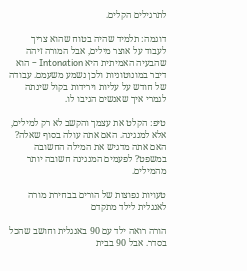לתרגילים הקלים.

דוגמה: תלמיד שהיה בטוח שהוא צריך לעבוד על אוצר מילים, אבל המורה זיהה שהבעיה האמיתית היא Intonation – הוא דיבר במונוטוניות ולכן נשמע משעמם. עבודה של חודש על עליות וירידות בקול שינתה לגמרי איך שאנשים הגיבו לו.

טיפ: הקלט את עצמך והקשב לא רק למילים, אלא למנגינה. האם אתה עולה בסוף שאלה? האם אתה מדגיש את המילה החשובה במשפט? לפעמים המנגינה חשובה יותר מהמילים.

טעויות נפוצות של הורים בבחירת מורה לאנגלית לילד מתקדם

הורה רואה ילד עם 90 באנגלית וחושב שהכל בסדר. אבל 90 בבית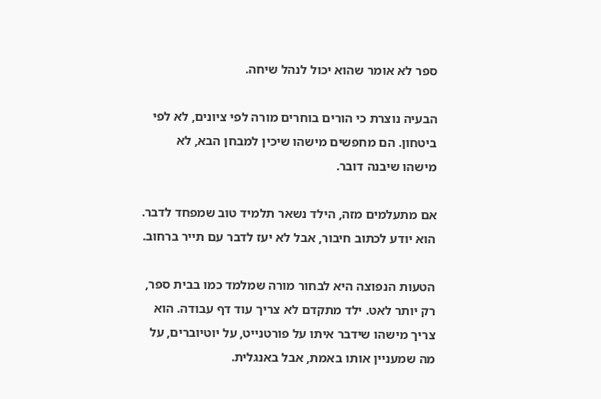ספר לא אומר שהוא יכול לנהל שיחה.

הבעיה נוצרת כי הורים בוחרים מורה לפי ציונים, לא לפי ביטחון. הם מחפשים מישהו שיכין למבחן הבא, לא מישהו שיבנה דובר.

אם מתעלמים מזה, הילד נשאר תלמיד טוב שמפחד לדבר. הוא יודע לכתוב חיבור, אבל לא יעז לדבר עם תייר ברחוב.

הטעות הנפוצה היא לבחור מורה שמלמד כמו בבית ספר, רק יותר לאט. ילד מתקדם לא צריך עוד דף עבודה. הוא צריך מישהו שידבר איתו על פורטנייט, על יוטיוברים, על מה שמעניין אותו באמת, אבל באנגלית.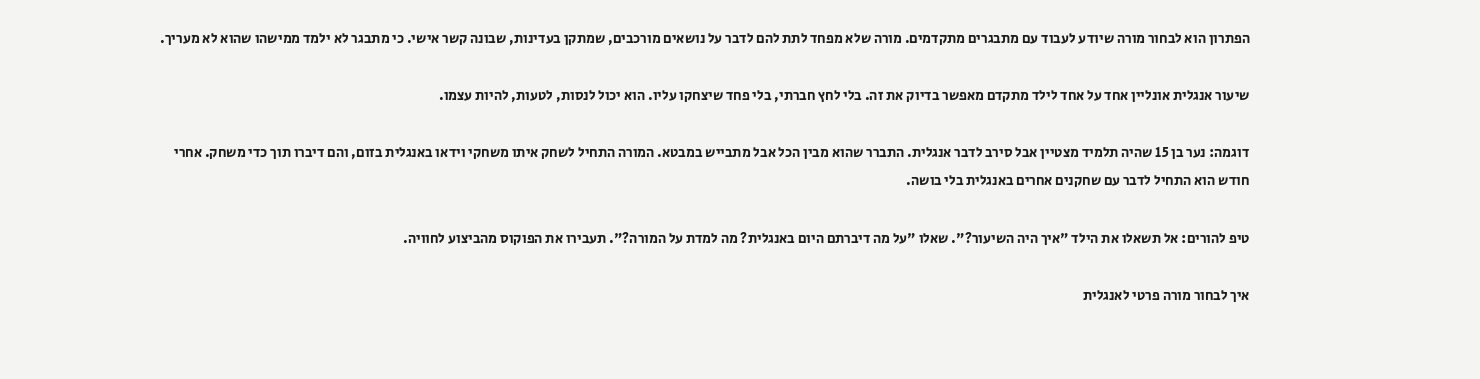הפתרון הוא לבחור מורה שיודע לעבוד עם מתבגרים מתקדמים. מורה שלא מפחד לתת להם לדבר על נושאים מורכבים, שמתקן בעדינות, שבונה קשר אישי. כי מתבגר לא ילמד ממישהו שהוא לא מעריך.

שיעור אנגלית אונליין אחד על אחד לילד מתקדם מאפשר בדיוק את זה. בלי לחץ חברתי, בלי פחד שיצחקו עליו. הוא יכול לנסות, לטעות, להיות עצמו.

דוגמה: נער בן 15 שהיה תלמיד מצטיין אבל סירב לדבר אנגלית. התברר שהוא מבין הכל אבל מתבייש במבטא. המורה התחיל לשחק איתו משחקי וידאו באנגלית בזום, והם דיברו תוך כדי משחק. אחרי חודש הוא התחיל לדבר עם שחקנים אחרים באנגלית בלי בושה.

טיפ להורים: אל תשאלו את הילד "איך היה השיעור?". שאלו "על מה דיברתם היום באנגלית? מה למדת על המורה?". תעבירו את הפוקוס מהביצוע לחוויה.

איך לבחור מורה פרטי לאנגלית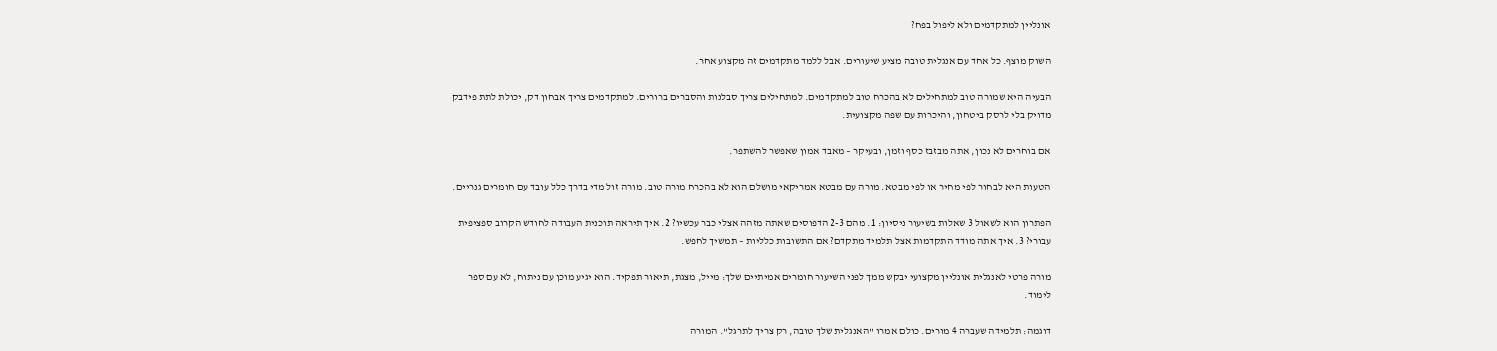אונליין למתקדמים ולא ליפול בפח?

השוק מוצף. כל אחד עם אנגלית טובה מציע שיעורים. אבל ללמד מתקדמים זה מקצוע אחר.

הבעיה היא שמורה טוב למתחילים לא בהכרח טוב למתקדמים. למתחילים צריך סבלנות והסברים ברורים. למתקדמים צריך אבחון דק, יכולת לתת פידבק מדויק בלי לרסק ביטחון, והיכרות עם שפה מקצועית.

אם בוחרים לא נכון, אתה מבזבז כסף וזמן, ובעיקר – מאבד אמון שאפשר להשתפר.

הטעות היא לבחור לפי מחיר או לפי מבטא. מורה עם מבטא אמריקאי מושלם הוא לא בהכרח מורה טוב. מורה זול מדי בדרך כלל עובד עם חומרים גנריים.

הפתרון הוא לשאול 3 שאלות בשיעור ניסיון: 1. מהם 2-3 הדפוסים שאתה מזהה אצלי כבר עכשיו? 2. איך תיראה תוכנית העבודה לחודש הקרוב ספציפית עבורי? 3. איך אתה מודד התקדמות אצל תלמיד מתקדם? אם התשובות כלליות – תמשיך לחפש.

מורה פרטי לאנגלית אונליין מקצועי יבקש ממך לפני השיעור חומרים אמיתיים שלך: מייל, מצגת, תיאור תפקיד. הוא יגיע מוכן עם ניתוח, לא עם ספר לימוד.

דוגמה: תלמידה שעברה 4 מורים. כולם אמרו "האנגלית שלך טובה, רק צריך לתרגל". המורה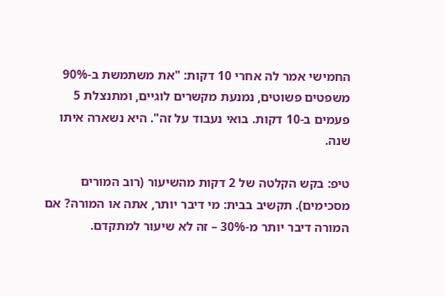החמישי אמר לה אחרי 10 דקות: "את משתמשת ב-90% משפטים פשוטים, נמנעת מקשרים לוגיים, ומתנצלת 5 פעמים ב-10 דקות. בואי נעבוד על זה". היא נשארה איתו שנה.

טיפ: בקש הקלטה של 2 דקות מהשיעור (רוב המורים מסכימים). תקשיב בבית: מי דיבר יותר, אתה או המורה? אם המורה דיבר יותר מ-30% – זה לא שיעור למתקדם.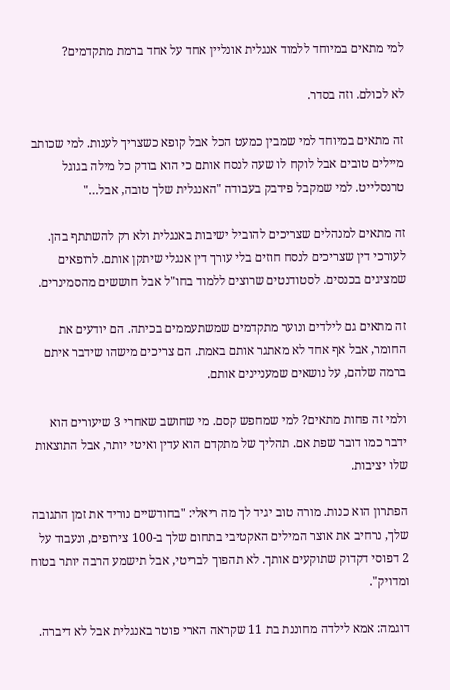למי מתאים במיוחד ללמוד אנגלית אונליין אחד על אחד ברמת מתקדמים?

לא לכולם. וזה בסדר.

זה מתאים במיוחד למי שמבין כמעט הכל אבל קופא כשצריך לענות. למי שכותב מיילים טובים אבל לוקח לו שעה לנסח אותם כי הוא בודק כל מילה בגוגל טרנסלייט. למי שמקבל פידבק בעבודה "האנגלית שלך טובה, אבל…"

זה מתאים למנהלים שצריכים להוביל ישיבות באנגלית ולא רק להשתתף בהן. לעורכי דין שצריכים לנסח חוזים בלי עורך דין אנגלי שיתקן אותם. לרופאים שמציגים בכנסים. לסטודנטים שרוצים ללמוד בחו"ל אבל חוששים מהסמינרים.

זה מתאים גם לילדים ונוער מתקדמים שמשתעממים בכיתה. הם יודעים את החומר, אבל אף אחד לא מאתגר אותם באמת. הם צריכים מישהו שידבר איתם ברמה שלהם, על נושאים שמעניינים אותם.

ולמי זה פחות מתאים? למי שמחפש קסם. מי שחושב שאחרי 3 שיעורים הוא ידבר כמו דובר שפת אם. תהליך של מתקדם הוא עדין ואיטי יותר, אבל התוצאות שלו יציבות.

הפתרון הוא כנות. מורה טוב יגיד לך מה ריאלי: "בחודשיים נוריד את זמן התגובה שלך, נרחיב את אוצר המילים האקטיבי בתחום שלך ב-100 צירופים, ונעבוד על 2 דפוסי דקדוק שתוקעים אותך. לא תהפוך לבריטי, אבל תישמע הרבה יותר בטוח ומדויק".

דוגמה: אמא לילדה מחוננת בת 11 שקראה הארי פוטר באנגלית אבל לא דיברה.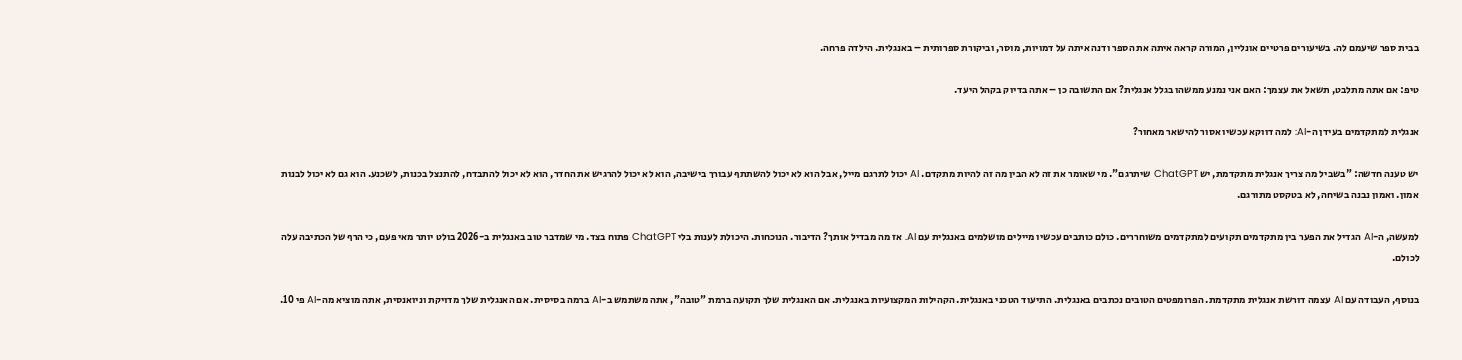בבית ספר שיעמם לה. בשיעורים פרטיים אונליין, המורה קראה איתה את הספר ודנה איתה על דמויות, מוסר, וביקורת ספרותית – באנגלית. הילדה פרחה.

טיפ: אם אתה מתלבט, תשאל את עצמך: האם אני נמנע ממשהו בגלל אנגלית? אם התשובה כן – אתה בדיוק בקהל היעד.

אנגלית למתקדמים בעידן ה-AI: למה דווקא עכשיו אסור להישאר מאחור?

יש טענה חדשה: "בשביל מה צריך אנגלית מתקדמת, יש ChatGPT שיתרגם". מי שאומר את זה לא הבין מה זה להיות מתקדם. AI יכול לתרגם מייל, אבל הוא לא יכול להשתתף עבורך בישיבה, הוא לא יכול להרגיש את החדר, הוא לא יכול להתבדח, להתנצל בכנות, לשכנע. הוא גם לא יכול לבנות אמון. ואמון נבנה בשיחה, לא בטקסט מתורגם.

למעשה, ה-AI הגדיל את הפער בין מתקדמים תקועים למתקדמים משוחררים. כולם כותבים עכשיו מיילים מושלמים באנגלית עם AI. אז מה מבדיל אותך? הדיבור. הנוכחות. היכולת לענות בלי ChatGPT פתוח בצד. מי שמדבר טוב באנגלית ב-2026 בולט יותר מאי פעם, כי הרף של הכתיבה עלה לכולם.

בנוסף, העבודה עם AI עצמה דורשת אנגלית מתקדמת. הפרומפטים הטובים נכתבים באנגלית. התיעוד הטכני באנגלית. הקהילות המקצועיות באנגלית. אם האנגלית שלך תקועה ברמת "טובה", אתה משתמש ב-AI ברמה בסיסית. אם האנגלית שלך מדויקת וניואנסית, אתה מוציא מה-AI פי 10.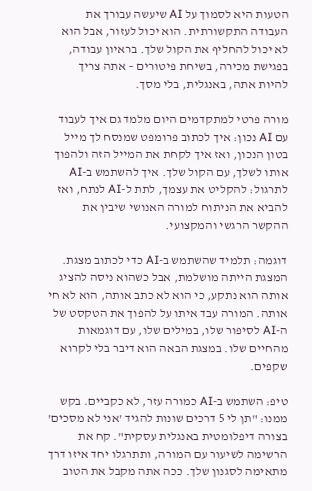הטעות היא לסמוך על AI שיעשה עבורך את העבודה התקשורתית. הוא יכול לעזור, אבל הוא לא יכול להחליף את הקול שלך. בראיון עבודה, בפגישת מכירה, בשיחת פיטורים – אתה צריך להיות אתה, באנגלית, בלי מסך.

מורה פרטי למתקדמים היום מלמד גם איך לעבוד עם AI נכון: איך לכתוב פרומפט שמנסח לך מייל בטון הנכון, ואז איך לקחת את המייל הזה ולהפוך אותו לשלך, עם הקול שלך. איך להשתמש ב-AI לתרגול: להקליט את עצמך, לתת ל-AI לנתח, ואז להביא את הניתוח למורה האנושי שיבין את ההקשר הרגשי והמקצועי.

דוגמה: תלמיד שהשתמש ב-AI כדי לכתוב מצגת. המצגת הייתה מושלמת, אבל כשהוא ניסה להציג אותה הוא נתקע, כי הוא לא כתב אותה, הוא לא חי אותה. המורה עבד איתו על להפוך את הטקסט של ה-AI לסיפור שלו, במילים שלו, עם דוגמאות מהחיים שלו. במצגת הבאה הוא דיבר בלי לקרוא שקפים.

טיפ: השתמש ב-AI כמורה עזר, לא כקביים. בקש ממנו: "תן לי 5 דרכים שונות להגיד 'אני לא מסכים' בצורה דיפלומטית באנגלית עסקית". קח את הרשימה לשיעור עם המורה, ותתרגלו יחד איזו דרך מתאימה לסגנון שלך. ככה אתה מקבל את הטוב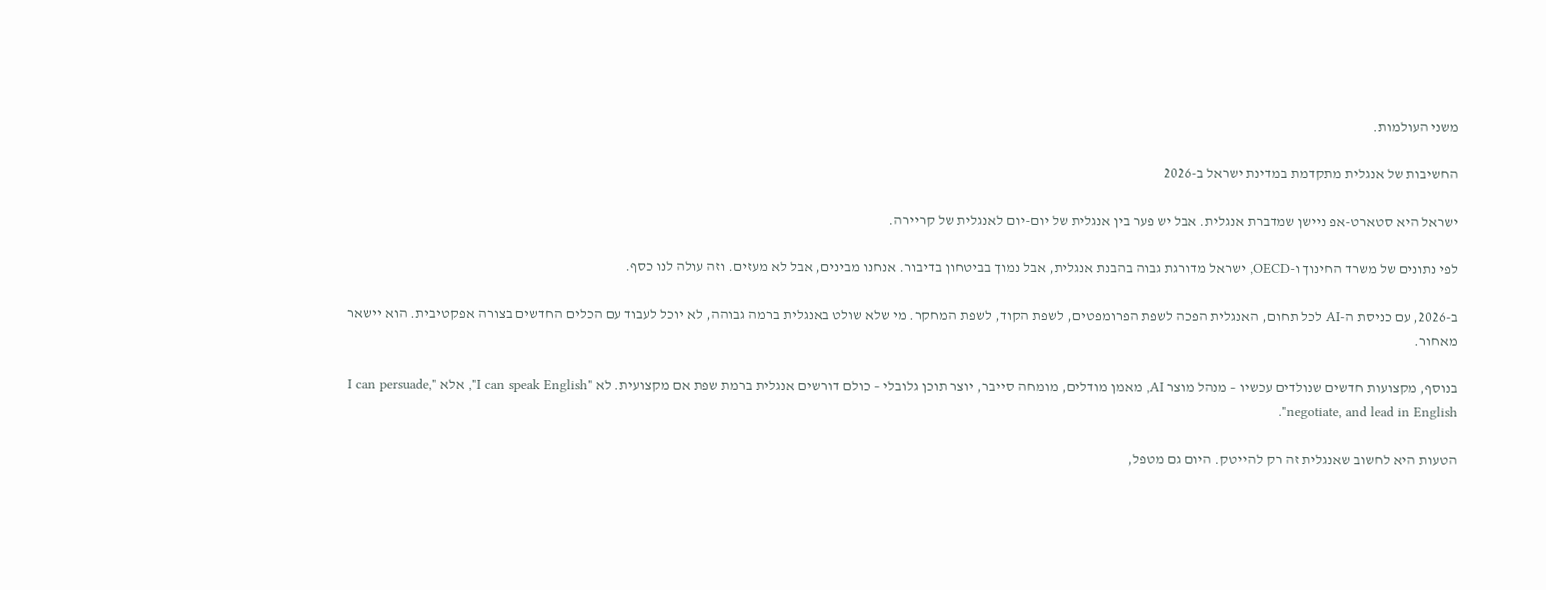משני העולמות.

החשיבות של אנגלית מתקדמת במדינת ישראל ב-2026

ישראל היא סטארט-אפ ניישן שמדברת אנגלית. אבל יש פער בין אנגלית של יום-יום לאנגלית של קריירה.

לפי נתונים של משרד החינוך ו-OECD, ישראל מדורגת גבוה בהבנת אנגלית, אבל נמוך בביטחון בדיבור. אנחנו מבינים, אבל לא מעזים. וזה עולה לנו כסף.

ב-2026, עם כניסת ה-AI לכל תחום, האנגלית הפכה לשפת הפרומפטים, לשפת הקוד, לשפת המחקר. מי שלא שולט באנגלית ברמה גבוהה, לא יוכל לעבוד עם הכלים החדשים בצורה אפקטיבית. הוא יישאר מאחור.

בנוסף, מקצועות חדשים שנולדים עכשיו – מנהל מוצר AI, מאמן מודלים, מומחה סייבר, יוצר תוכן גלובלי – כולם דורשים אנגלית ברמת שפת אם מקצועית. לא "I can speak English", אלא "I can persuade, negotiate, and lead in English".

הטעות היא לחשוב שאנגלית זה רק להייטק. היום גם מטפל,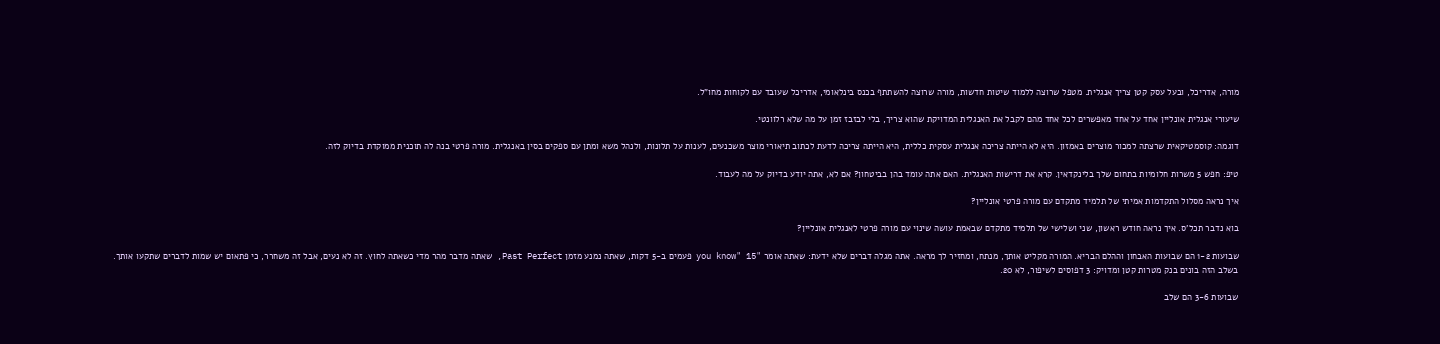מורה, אדריכל, ובעל עסק קטן צריך אנגלית. מטפל שרוצה ללמוד שיטות חדשות, מורה שרוצה להשתתף בכנס בינלאומי, אדריכל שעובד עם לקוחות מחו"ל.

שיעורי אנגלית אונליין אחד על אחד מאפשרים לכל אחד מהם לקבל את האנגלית המדויקת שהוא צריך, בלי לבזבז זמן על מה שלא רלוונטי.

דוגמה: קוסמטיקאית שרצתה למכור מוצרים באמזון. היא לא הייתה צריכה אנגלית עסקית כללית, היא הייתה צריכה לדעת לכתוב תיאורי מוצר משכנעים, לענות על תלונות, ולנהל משא ומתן עם ספקים בסין באנגלית. מורה פרטי בנה לה תוכנית ממוקדת בדיוק לזה.

טיפ: חפש 5 משרות חלומיות בתחום שלך בלינקדאין. קרא את דרישות האנגלית. האם אתה עומד בהן בביטחון? אם לא, אתה יודע בדיוק על מה לעבוד.

איך נראה מסלול התקדמות אמיתי של תלמיד מתקדם עם מורה פרטי אונליין?

בוא נדבר תכל'ס. איך נראה חודש ראשון, שני ושלישי של תלמיד מתקדם שבאמת עושה שינוי עם מורה פרטי לאנגלית אונליין?

שבועות 1-2 הם שבועות האבחון וההלם הבריא. המורה מקליט אותך, מנתח, ומחזיר לך מראה. אתה מגלה דברים שלא ידעת: שאתה אומר "you know" 15 פעמים ב-5 דקות, שאתה נמנע מזמן Past Perfect, שאתה מדבר מהר מדי כשאתה לחוץ. זה לא נעים, אבל זה משחרר, כי פתאום יש שמות לדברים שתקעו אותך. בשלב הזה בונים בנק מטרות קטן ומדויק: 3 דפוסים לשיפור, לא 20.

שבועות 3-6 הם שלב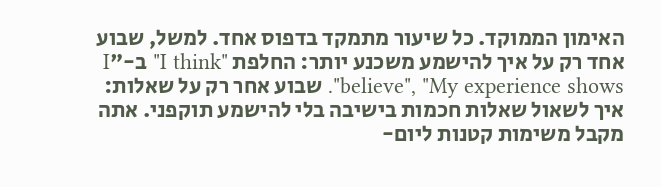האימון הממוקד. כל שיעור מתמקד בדפוס אחד. למשל, שבוע אחד רק על איך להישמע משכנע יותר: החלפת "I think" ב-"I believe", "My experience shows". שבוע אחר רק על שאלות: איך לשאול שאלות חכמות בישיבה בלי להישמע תוקפני. אתה מקבל משימות קטנות ליום-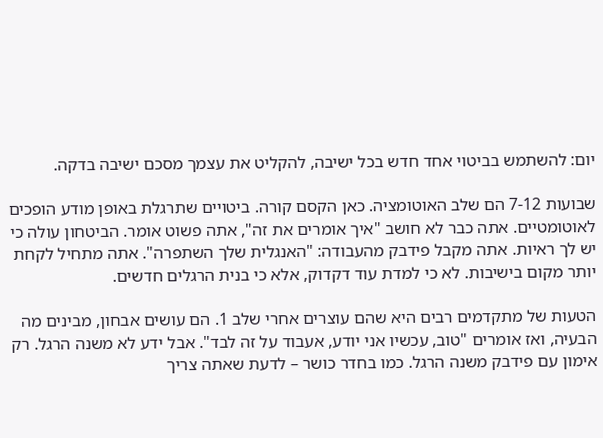יום: להשתמש בביטוי אחד חדש בכל ישיבה, להקליט את עצמך מסכם ישיבה בדקה.

שבועות 7-12 הם שלב האוטומציה. כאן הקסם קורה. ביטויים שתרגלת באופן מודע הופכים לאוטומטיים. אתה כבר לא חושב "איך אומרים את זה", אתה פשוט אומר. הביטחון עולה כי יש לך ראיות. אתה מקבל פידבק מהעבודה: "האנגלית שלך השתפרה". אתה מתחיל לקחת יותר מקום בישיבות. לא כי למדת עוד דקדוק, אלא כי בנית הרגלים חדשים.

הטעות של מתקדמים רבים היא שהם עוצרים אחרי שלב 1. הם עושים אבחון, מבינים מה הבעיה, ואז אומרים "טוב, עכשיו אני יודע, אעבוד על זה לבד". אבל ידע לא משנה הרגל. רק אימון עם פידבק משנה הרגל. כמו בחדר כושר – לדעת שאתה צריך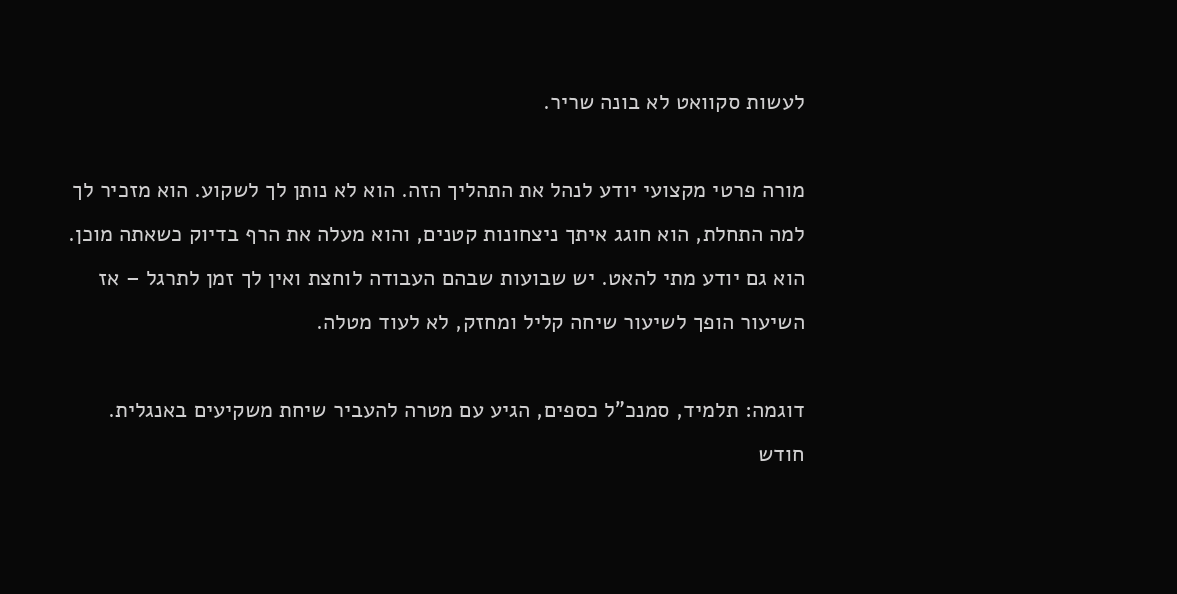לעשות סקוואט לא בונה שריר.

מורה פרטי מקצועי יודע לנהל את התהליך הזה. הוא לא נותן לך לשקוע. הוא מזכיר לך למה התחלת, הוא חוגג איתך ניצחונות קטנים, והוא מעלה את הרף בדיוק כשאתה מוכן. הוא גם יודע מתי להאט. יש שבועות שבהם העבודה לוחצת ואין לך זמן לתרגל – אז השיעור הופך לשיעור שיחה קליל ומחזק, לא לעוד מטלה.

דוגמה: תלמיד, סמנכ"ל כספים, הגיע עם מטרה להעביר שיחת משקיעים באנגלית. חודש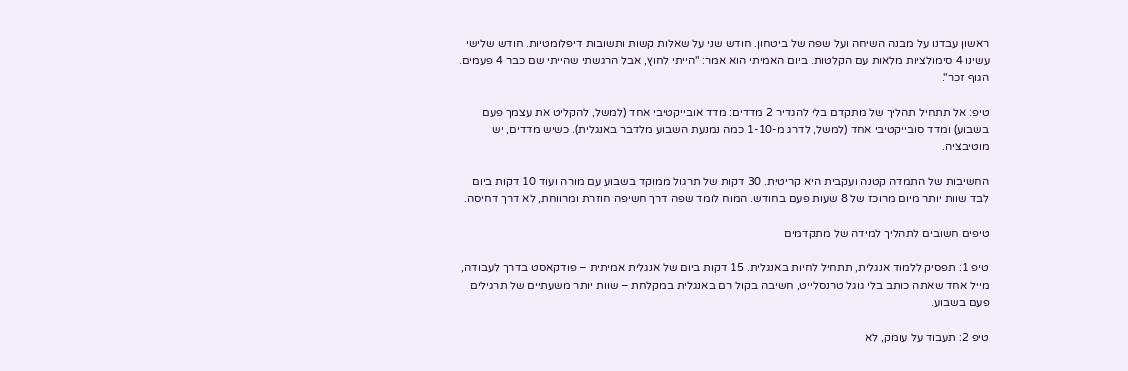ראשון עבדנו על מבנה השיחה ועל שפה של ביטחון. חודש שני על שאלות קשות ותשובות דיפלומטיות. חודש שלישי עשינו 4 סימולציות מלאות עם הקלטות. ביום האמיתי הוא אמר: "הייתי לחוץ, אבל הרגשתי שהייתי שם כבר 4 פעמים. הגוף זכר".

טיפ: אל תתחיל תהליך של מתקדם בלי להגדיר 2 מדדים: מדד אובייקטיבי אחד (למשל, להקליט את עצמך פעם בשבוע) ומדד סובייקטיבי אחד (למשל, לדרג מ-1-10 כמה נמנעת השבוע מלדבר באנגלית). כשיש מדדים, יש מוטיבציה.

החשיבות של התמדה קטנה ועקבית היא קריטית. 30 דקות של תרגול ממוקד בשבוע עם מורה ועוד 10 דקות ביום לבד שוות יותר מיום מרוכז של 8 שעות פעם בחודש. המוח לומד שפה דרך חשיפה חוזרת ומרווחת, לא דרך דחיסה.

טיפים חשובים לתהליך למידה של מתקדמים

טיפ 1: תפסיק ללמוד אנגלית, תתחיל לחיות באנגלית. 15 דקות ביום של אנגלית אמיתית – פודקאסט בדרך לעבודה, מייל אחד שאתה כותב בלי גוגל טרנסלייט, חשיבה בקול רם באנגלית במקלחת – שוות יותר משעתיים של תרגילים פעם בשבוע.

טיפ 2: תעבוד על עומק, לא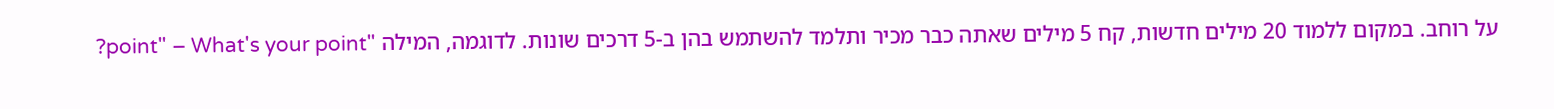על רוחב. במקום ללמוד 20 מילים חדשות, קח 5 מילים שאתה כבר מכיר ותלמד להשתמש בהן ב-5 דרכים שונות. לדוגמה, המילה "point" – What's your point?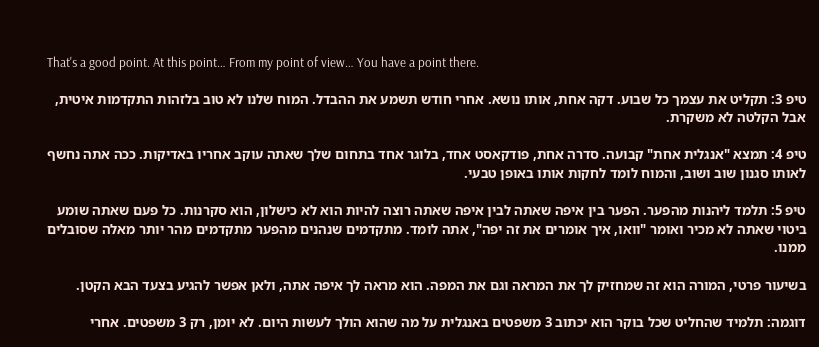That's a good point. At this point… From my point of view… You have a point there.

טיפ 3: תקליט את עצמך כל שבוע. דקה אחת, אותו נושא. אחרי חודש תשמע את ההבדל. המוח שלנו לא טוב בלזהות התקדמות איטית, אבל הקלטה לא משקרת.

טיפ 4: תמצא "אנגלית אחת" קבועה. סדרה אחת, פודקאסט אחד, בלוגר אחד בתחום שלך שאתה עוקב אחריו באדיקות. ככה אתה נחשף לאותו סגנון שוב ושוב, והמוח לומד לחקות אותו באופן טבעי.

טיפ 5: תלמד ליהנות מהפער. הפער בין איפה שאתה לבין איפה שאתה רוצה להיות הוא לא כישלון, הוא סקרנות. כל פעם שאתה שומע ביטוי שאתה לא מכיר ואומר "וואו, איך אומרים את זה יפה", אתה לומד. מתקדמים שנהנים מהפער מתקדמים מהר יותר מאלה שסובלים ממנו.

בשיעור פרטי, המורה הוא זה שמחזיק לך את המראה וגם את המפה. הוא מראה לך איפה אתה, ולאן אפשר להגיע בצעד הבא הקטן.

דוגמה: תלמיד שהחליט שכל בוקר הוא יכתוב 3 משפטים באנגלית על מה שהוא הולך לעשות היום. לא יומן, רק 3 משפטים. אחרי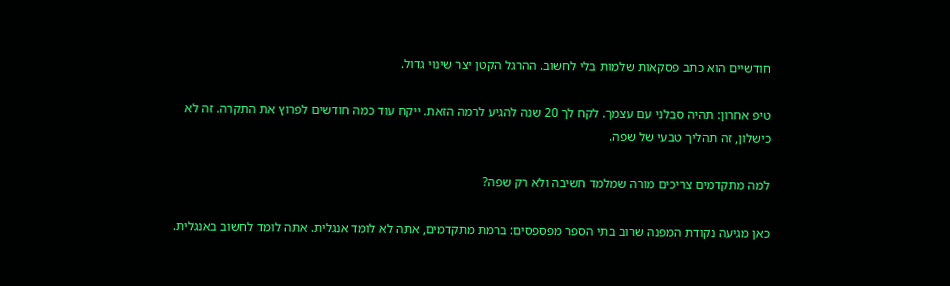חודשיים הוא כתב פסקאות שלמות בלי לחשוב. ההרגל הקטן יצר שינוי גדול.

טיפ אחרון: תהיה סבלני עם עצמך. לקח לך 20 שנה להגיע לרמה הזאת. ייקח עוד כמה חודשים לפרוץ את התקרה. זה לא כישלון, זה תהליך טבעי של שפה.

למה מתקדמים צריכים מורה שמלמד חשיבה ולא רק שפה?

כאן מגיעה נקודת המפנה שרוב בתי הספר מפספסים: ברמת מתקדמים, אתה לא לומד אנגלית. אתה לומד לחשוב באנגלית.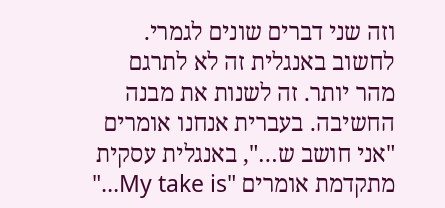וזה שני דברים שונים לגמרי. לחשוב באנגלית זה לא לתרגם מהר יותר. זה לשנות את מבנה החשיבה. בעברית אנחנו אומרים "אני חושב ש…", באנגלית עסקית מתקדמת אומרים "My take is…"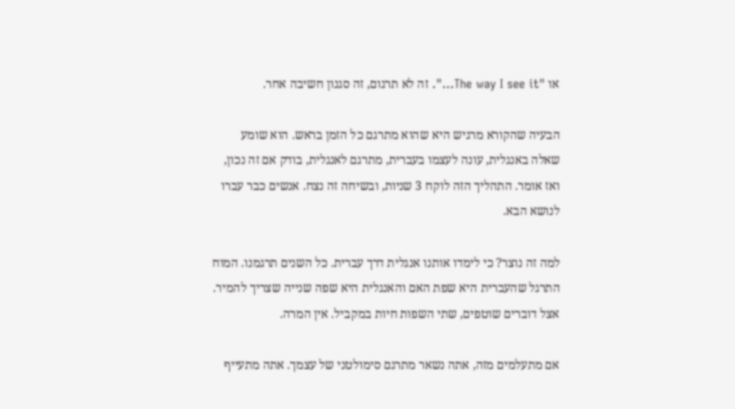או "The way I see it…". זה לא תרגום, זה סגנון חשיבה אחר.

הבעיה שהקורא מרגיש היא שהוא מתרגם כל הזמן בראש. הוא שומע שאלה באנגלית, עונה לעצמו בעברית, מתרגם לאנגלית, בודק אם זה נכון, ואז אומר. התהליך הזה לוקח 3 שניות, ובשיחה זה נצח. אנשים כבר עברו לנושא הבא.

למה זה נוצר? כי לימדו אותנו אנגלית דרך עברית. כל השנים תרגמנו. המוח התרגל שהעברית היא שפת האם והאנגלית היא שפה שנייה שצריך להמיר. אצל דוברים שוטפים, שתי השפות חיות במקביל. אין המרה.

אם מתעלמים מזה, אתה נשאר מתרגם סימולטני של עצמך. אתה מתעייף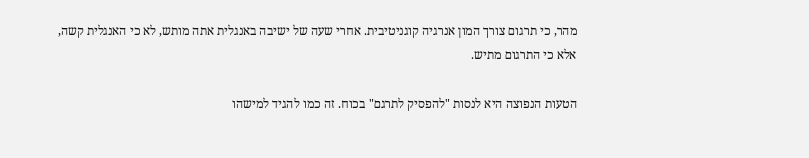מהר, כי תרגום צורך המון אנרגיה קוגניטיבית. אחרי שעה של ישיבה באנגלית אתה מותש, לא כי האנגלית קשה, אלא כי התרגום מתיש.

הטעות הנפוצה היא לנסות "להפסיק לתרגם" בכוח. זה כמו להגיד למישהו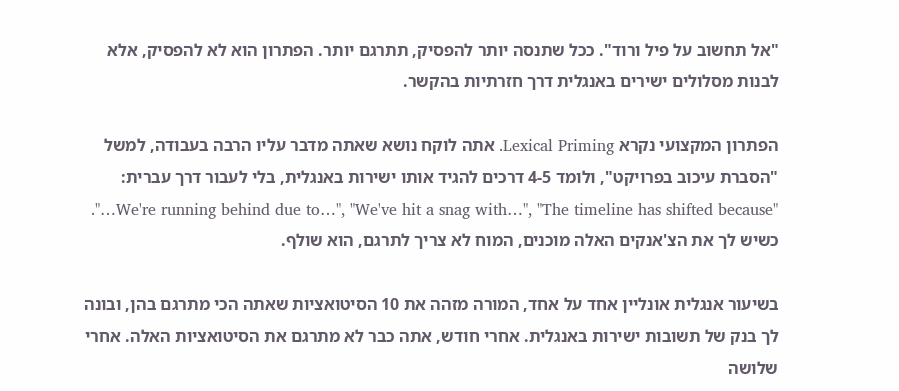"אל תחשוב על פיל ורוד". ככל שתנסה יותר להפסיק, תתרגם יותר. הפתרון הוא לא להפסיק, אלא לבנות מסלולים ישירים באנגלית דרך חזרתיות בהקשר.

הפתרון המקצועי נקרא Lexical Priming. אתה לוקח נושא שאתה מדבר עליו הרבה בעבודה, למשל "הסברת עיכוב בפרויקט", ולומד 4-5 דרכים להגיד אותו ישירות באנגלית, בלי לעבור דרך עברית: "We're running behind due to…", "We've hit a snag with…", "The timeline has shifted because…". כשיש לך את הצ'אנקים האלה מוכנים, המוח לא צריך לתרגם, הוא שולף.

בשיעור אנגלית אונליין אחד על אחד, המורה מזהה את 10 הסיטואציות שאתה הכי מתרגם בהן, ובונה לך בנק של תשובות ישירות באנגלית. אחרי חודש, אתה כבר לא מתרגם את הסיטואציות האלה. אחרי שלושה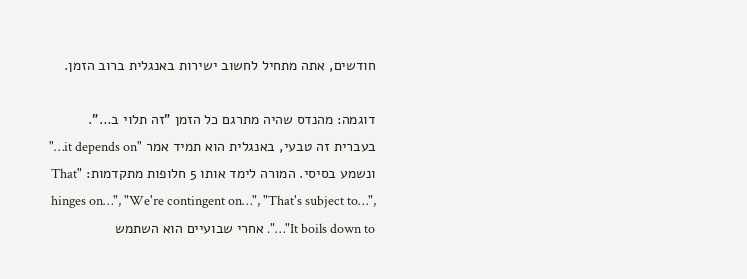חודשים, אתה מתחיל לחשוב ישירות באנגלית ברוב הזמן.

דוגמה: מהנדס שהיה מתרגם כל הזמן "זה תלוי ב…". בעברית זה טבעי, באנגלית הוא תמיד אמר "it depends on…" ונשמע בסיסי. המורה לימד אותו 5 חלופות מתקדמות: "That hinges on…", "We're contingent on…", "That's subject to…", "It boils down to…". אחרי שבועיים הוא השתמש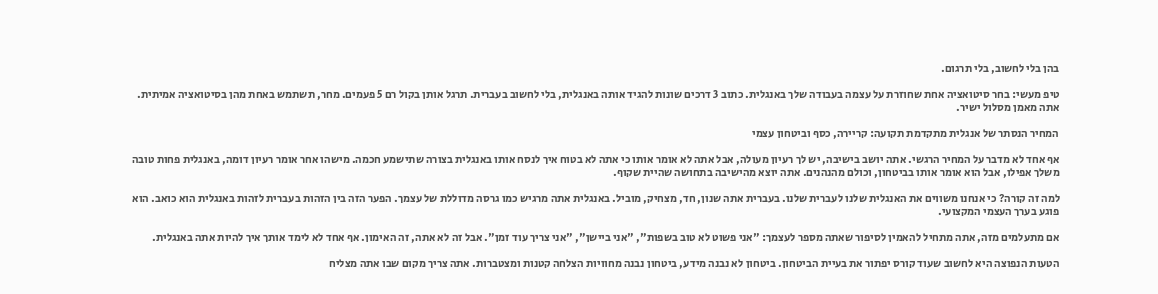בהן בלי לחשוב, בלי תרגום.

טיפ מעשי: בחר סיטואציה אחת שחוזרת על עצמה בעבודה שלך באנגלית. כתוב 3 דרכים שונות להגיד אותה באנגלית, בלי לחשוב בעברית. תרגל אותן בקול רם 5 פעמים. מחר, תשתמש באחת מהן בסיטואציה אמיתית. אתה מאמן מסלול ישיר.

המחיר הנסתר של אנגלית מתקדמת תקועה: קריירה, כסף וביטחון עצמי

אף אחד לא מדבר על המחיר הרגשי. אתה יושב בישיבה, יש לך רעיון מעולה, אבל אתה לא אומר אותו כי אתה לא בטוח איך לנסח אותו באנגלית בצורה שתישמע חכמה. מישהו אחר אומר רעיון דומה, באנגלית פחות טובה משלך אפילו, אבל הוא אומר אותו בביטחון, וכולם מהנהנים. אתה יוצא מהישיבה בתחושה שהיית שקוף.

למה זה קורה? כי אנחנו משווים את האנגלית שלנו לעברית שלנו. בעברית אתה שנון, חד, מצחיק, מוביל. באנגלית אתה מרגיש כמו גרסה מדוללת של עצמך. הפער הזה בין הזהות בעברית לזהות באנגלית הוא כואב. הוא פוגע בערך העצמי המקצועי.

אם מתעלמים מזה, אתה מתחיל להאמין לסיפור שאתה מספר לעצמך: "אני פשוט לא טוב בשפות", "אני ביישן", "אני צריך עוד זמן". אבל זה לא אתה, זה האימון. אף אחד לא לימד אותך איך להיות אתה באנגלית.

הטעות הנפוצה היא לחשוב שעוד קורס יפתור את בעיית הביטחון. ביטחון לא נבנה מידע, ביטחון נבנה מחוויות הצלחה קטנות ומצטברות. אתה צריך מקום שבו אתה מצליח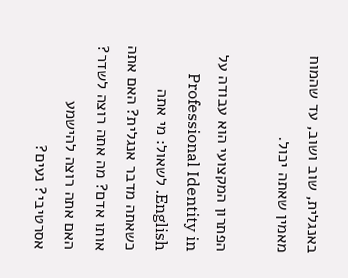באנגלית, שוב ושוב, עד שהמוח מאמין שאתה יכול.

הפתרון המקצועי הוא עבודה על Professional Identity in English. לשאול: מי אתה כשאתה מדבר אנגלית? האם אתה אותו אדם? מה אתה רוצה לשדר? האם אתה רוצה להישמע אסרטיבי? נעים?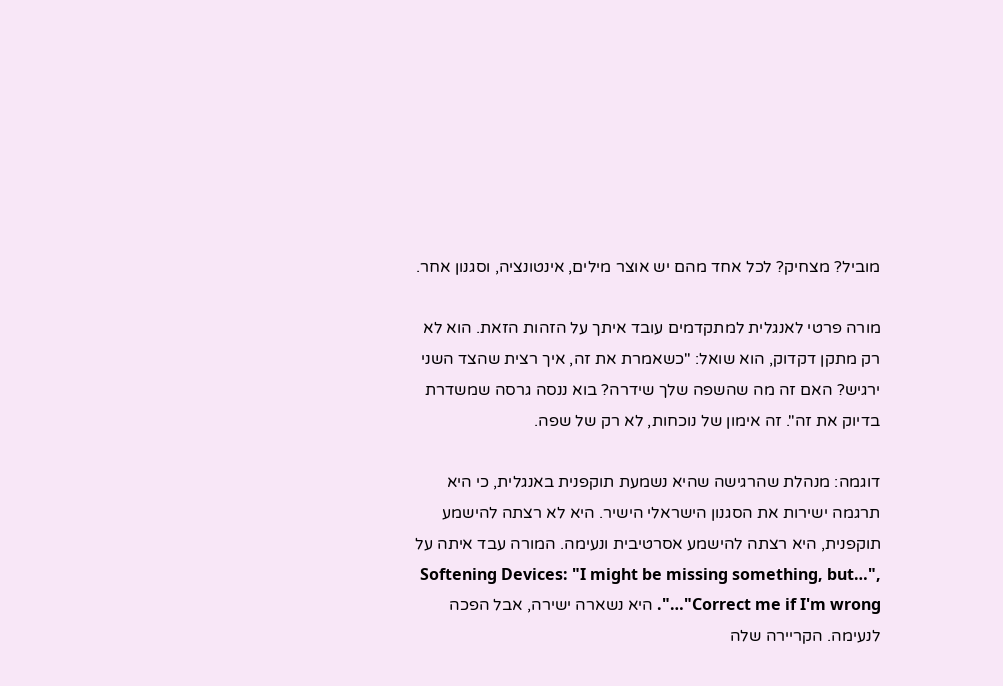מוביל? מצחיק? לכל אחד מהם יש אוצר מילים, אינטונציה, וסגנון אחר.

מורה פרטי לאנגלית למתקדמים עובד איתך על הזהות הזאת. הוא לא רק מתקן דקדוק, הוא שואל: "כשאמרת את זה, איך רצית שהצד השני ירגיש? האם זה מה שהשפה שלך שידרה? בוא ננסה גרסה שמשדרת בדיוק את זה". זה אימון של נוכחות, לא רק של שפה.

דוגמה: מנהלת שהרגישה שהיא נשמעת תוקפנית באנגלית, כי היא תרגמה ישירות את הסגנון הישראלי הישיר. היא לא רצתה להישמע תוקפנית, היא רצתה להישמע אסרטיבית ונעימה. המורה עבד איתה על Softening Devices: "I might be missing something, but…", "Correct me if I'm wrong…". היא נשארה ישירה, אבל הפכה לנעימה. הקריירה שלה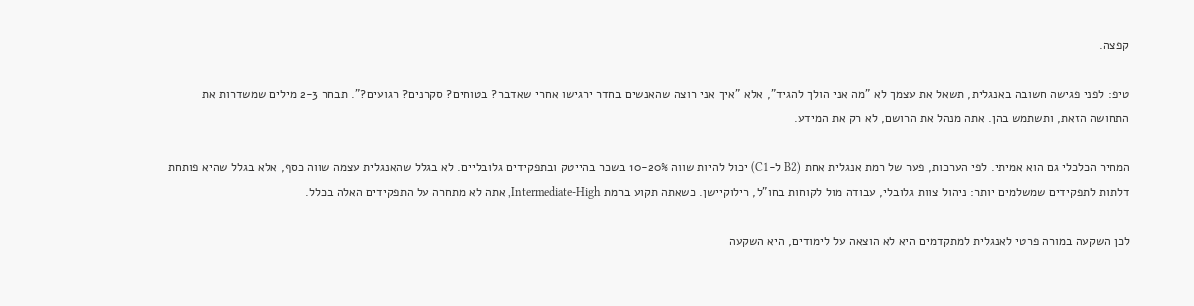קפצה.

טיפ: לפני פגישה חשובה באנגלית, תשאל את עצמך לא "מה אני הולך להגיד", אלא "איך אני רוצה שהאנשים בחדר ירגישו אחרי שאדבר? בטוחים? סקרנים? רגועים?". תבחר 2-3 מילים שמשדרות את התחושה הזאת, ותשתמש בהן. אתה מנהל את הרושם, לא רק את המידע.

המחיר הכלכלי גם הוא אמיתי. לפי הערכות, פער של רמת אנגלית אחת (B2 ל-C1) יכול להיות שווה 10-20% בשכר בהייטק ובתפקידים גלובליים. לא בגלל שהאנגלית עצמה שווה כסף, אלא בגלל שהיא פותחת דלתות לתפקידים שמשלמים יותר: ניהול צוות גלובלי, עבודה מול לקוחות בחו"ל, רילוקיישן. כשאתה תקוע ברמת Intermediate-High, אתה לא מתחרה על התפקידים האלה בכלל.

לכן השקעה במורה פרטי לאנגלית למתקדמים היא לא הוצאה על לימודים, היא השקעה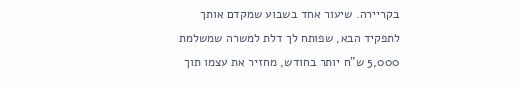בקריירה. שיעור אחד בשבוע שמקדם אותך לתפקיד הבא, שפותח לך דלת למשרה שמשלמת 5,000 ש"ח יותר בחודש, מחזיר את עצמו תוך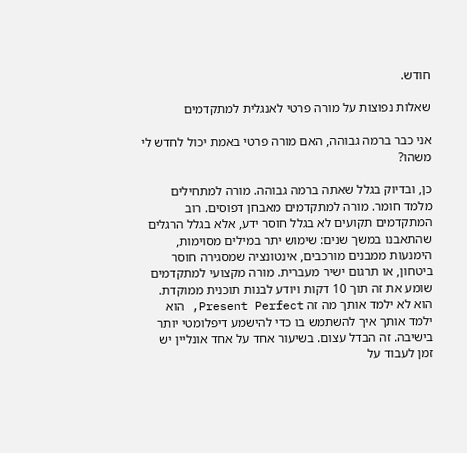חודש.

שאלות נפוצות על מורה פרטי לאנגלית למתקדמים

אני כבר ברמה גבוהה, האם מורה פרטי באמת יכול לחדש לי משהו?

כן, ובדיוק בגלל שאתה ברמה גבוהה. מורה למתחילים מלמד חומר. מורה למתקדמים מאבחן דפוסים. רוב המתקדמים תקועים לא בגלל חוסר ידע, אלא בגלל הרגלים שהתאבנו במשך שנים: שימוש יתר במילים מסוימות, הימנעות ממבנים מורכבים, אינטונציה שמסגירה חוסר ביטחון, או תרגום ישיר מעברית. מורה מקצועי למתקדמים שומע את זה תוך 10 דקות ויודע לבנות תוכנית ממוקדת. הוא לא ילמד אותך מה זה Present Perfect, הוא ילמד אותך איך להשתמש בו כדי להישמע דיפלומטי יותר בישיבה. זה הבדל עצום. בשיעור אחד על אחד אונליין יש זמן לעבוד על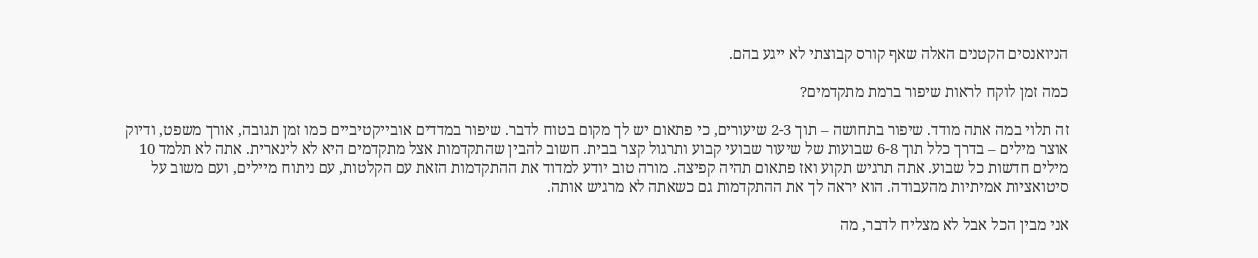הניואנסים הקטנים האלה שאף קורס קבוצתי לא ייגע בהם.

כמה זמן לוקח לראות שיפור ברמת מתקדמים?

זה תלוי במה אתה מודד. שיפור בתחושה – תוך 2-3 שיעורים, כי פתאום יש לך מקום בטוח לדבר. שיפור במדדים אובייקטיביים כמו זמן תגובה, אורך משפט, ודיוק אוצר מילים – בדרך כלל תוך 6-8 שבועות של שיעור שבועי קבוע ותרגול קצר בבית. חשוב להבין שהתקדמות אצל מתקדמים היא לא לינארית. אתה לא תלמד 10 מילים חדשות כל שבוע. אתה תרגיש תקוע ואז פתאום תהיה קפיצה. מורה טוב יודע למדוד את ההתקדמות הזאת עם הקלטות, עם ניתוח מיילים, ועם משוב על סיטואציות אמיתיות מהעבודה. הוא יראה לך את ההתקדמות גם כשאתה לא מרגיש אותה.

אני מבין הכל אבל לא מצליח לדבר, מה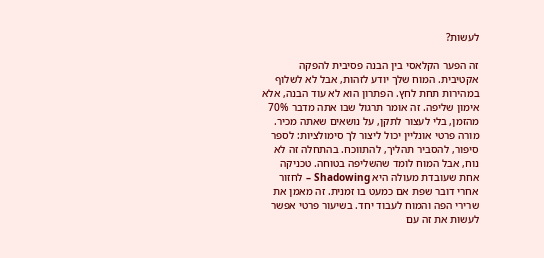לעשות?

זה הפער הקלאסי בין הבנה פסיבית להפקה אקטיבית. המוח שלך יודע לזהות, אבל לא לשלוף במהירות תחת לחץ. הפתרון הוא לא עוד הבנה, אלא אימון שליפה. זה אומר תרגול שבו אתה מדבר 70% מהזמן, בלי לעצור לתקן, על נושאים שאתה מכיר. מורה פרטי אונליין יכול ליצור לך סימולציות: לספר סיפור, להסביר תהליך, להתווכח. בהתחלה זה לא נוח, אבל המוח לומד שהשליפה בטוחה. טכניקה אחת שעובדת מעולה היא Shadowing – לחזור אחרי דובר שפת אם כמעט בו זמנית. זה מאמן את שרירי הפה והמוח לעבוד יחד. בשיעור פרטי אפשר לעשות את זה עם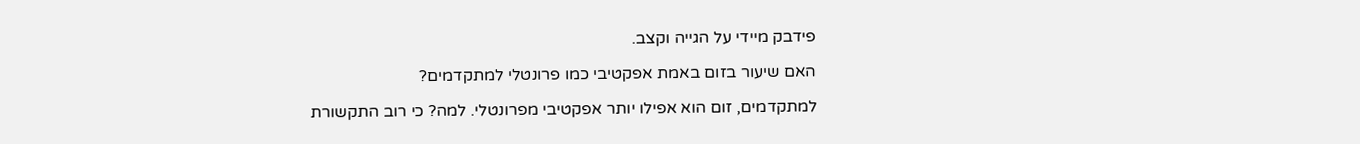פידבק מיידי על הגייה וקצב.

האם שיעור בזום באמת אפקטיבי כמו פרונטלי למתקדמים?

למתקדמים, זום הוא אפילו יותר אפקטיבי מפרונטלי. למה? כי רוב התקשורת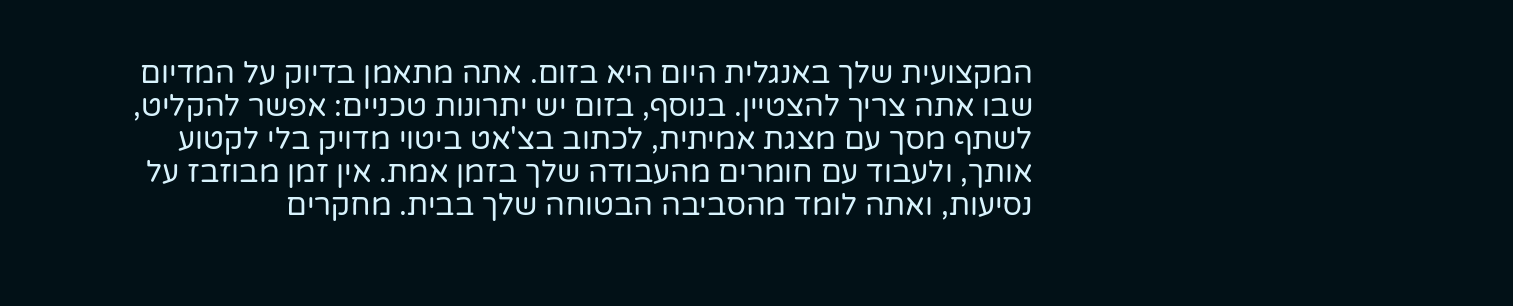המקצועית שלך באנגלית היום היא בזום. אתה מתאמן בדיוק על המדיום שבו אתה צריך להצטיין. בנוסף, בזום יש יתרונות טכניים: אפשר להקליט, לשתף מסך עם מצגת אמיתית, לכתוב בצ'אט ביטוי מדויק בלי לקטוע אותך, ולעבוד עם חומרים מהעבודה שלך בזמן אמת. אין זמן מבוזבז על נסיעות, ואתה לומד מהסביבה הבטוחה שלך בבית. מחקרים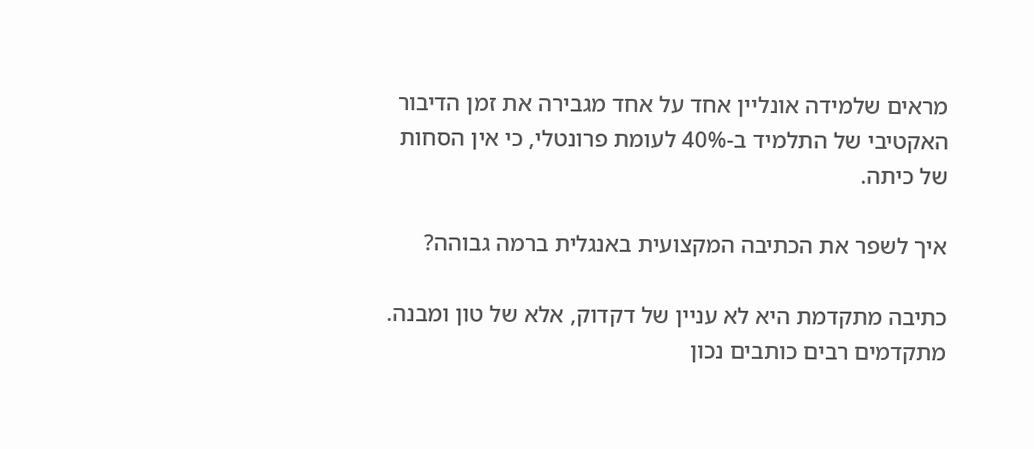מראים שלמידה אונליין אחד על אחד מגבירה את זמן הדיבור האקטיבי של התלמיד ב-40% לעומת פרונטלי, כי אין הסחות של כיתה.

איך לשפר את הכתיבה המקצועית באנגלית ברמה גבוהה?

כתיבה מתקדמת היא לא עניין של דקדוק, אלא של טון ומבנה. מתקדמים רבים כותבים נכון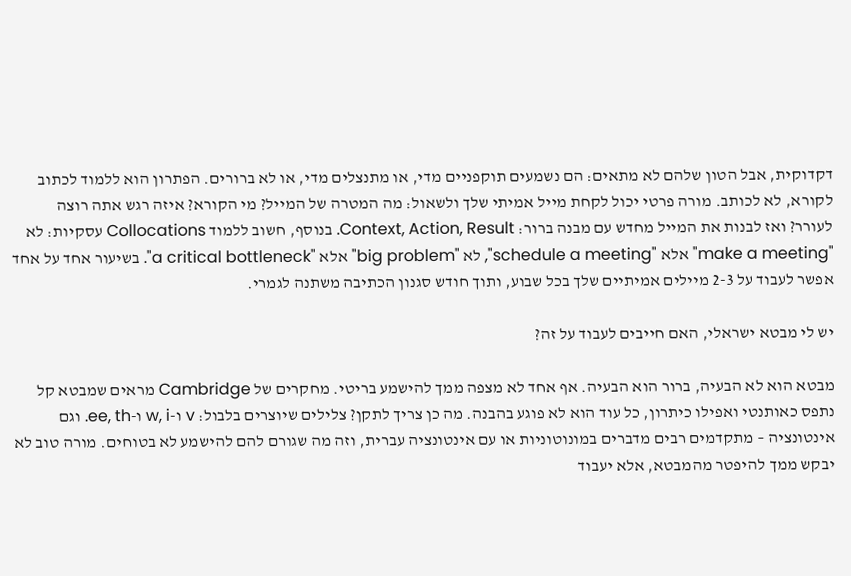דקדוקית, אבל הטון שלהם לא מתאים: הם נשמעים תוקפניים מדי, או מתנצלים מדי, או לא ברורים. הפתרון הוא ללמוד לכתוב לקורא, לא לכותב. מורה פרטי יכול לקחת מייל אמיתי שלך ולשאול: מה המטרה של המייל? מי הקורא? איזה רגש אתה רוצה לעורר? ואז לבנות את המייל מחדש עם מבנה ברור: Context, Action, Result. בנוסף, חשוב ללמוד Collocations עסקיות: לא "make a meeting" אלא "schedule a meeting", לא "big problem" אלא "a critical bottleneck". בשיעור אחד על אחד אפשר לעבוד על 2-3 מיילים אמיתיים שלך בכל שבוע, ותוך חודש סגנון הכתיבה משתנה לגמרי.

יש לי מבטא ישראלי, האם חייבים לעבוד על זה?

מבטא הוא לא הבעיה, ברור הוא הבעיה. אף אחד לא מצפה ממך להישמע בריטי. מחקרים של Cambridge מראים שמבטא קל נתפס כאותנטי ואפילו כיתרון, כל עוד הוא לא פוגע בהבנה. מה כן צריך לתקן? צלילים שיוצרים בלבול: v ו-w, i ו-ee, th. וגם אינטונציה – מתקדמים רבים מדברים במונוטוניות או עם אינטונציה עברית, וזה מה שגורם להם להישמע לא בטוחים. מורה טוב לא יבקש ממך להיפטר מהמבטא, אלא יעבוד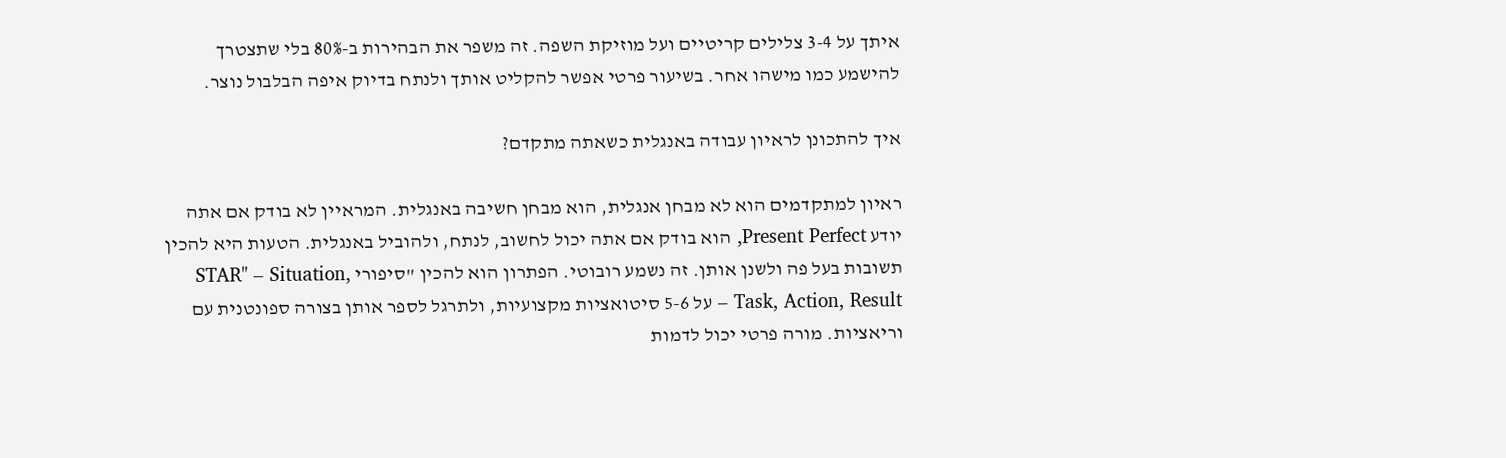איתך על 3-4 צלילים קריטיים ועל מוזיקת השפה. זה משפר את הבהירות ב-80% בלי שתצטרך להישמע כמו מישהו אחר. בשיעור פרטי אפשר להקליט אותך ולנתח בדיוק איפה הבלבול נוצר.

איך להתכונן לראיון עבודה באנגלית כשאתה מתקדם?

ראיון למתקדמים הוא לא מבחן אנגלית, הוא מבחן חשיבה באנגלית. המראיין לא בודק אם אתה יודע Present Perfect, הוא בודק אם אתה יכול לחשוב, לנתח, ולהוביל באנגלית. הטעות היא להכין תשובות בעל פה ולשנן אותן. זה נשמע רובוטי. הפתרון הוא להכין "סיפורי STAR" – Situation, Task, Action, Result – על 5-6 סיטואציות מקצועיות, ולתרגל לספר אותן בצורה ספונטנית עם וריאציות. מורה פרטי יכול לדמות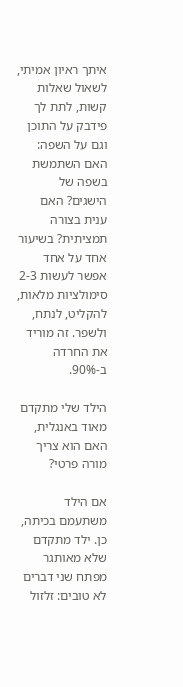איתך ראיון אמיתי, לשאול שאלות קשות, לתת לך פידבק על התוכן וגם על השפה: האם השתמשת בשפה של הישגים? האם ענית בצורה תמציתית? בשיעור אחד על אחד אפשר לעשות 2-3 סימולציות מלאות, להקליט, לנתח, ולשפר. זה מוריד את החרדה ב-90%.

הילד שלי מתקדם מאוד באנגלית, האם הוא צריך מורה פרטי?

אם הילד משתעמם בכיתה, כן. ילד מתקדם שלא מאותגר מפתח שני דברים לא טובים: זלזול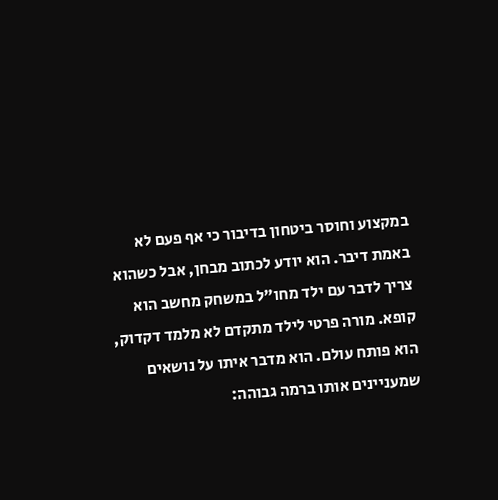במקצוע וחוסר ביטחון בדיבור כי אף פעם לא באמת דיבר. הוא יודע לכתוב מבחן, אבל כשהוא צריך לדבר עם ילד מחו"ל במשחק מחשב הוא קופא. מורה פרטי לילד מתקדם לא מלמד דקדוק, הוא פותח עולם. הוא מדבר איתו על נושאים שמעניינים אותו ברמה גבוהה: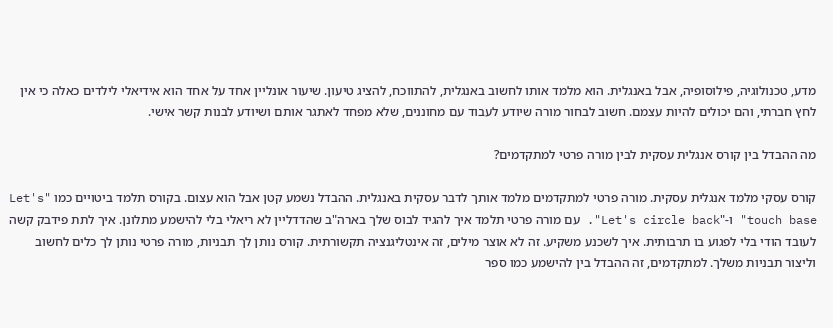מדע, טכנולוגיה, פילוסופיה, אבל באנגלית. הוא מלמד אותו לחשוב באנגלית, להתווכח, להציג טיעון. שיעור אונליין אחד על אחד הוא אידיאלי לילדים כאלה כי אין לחץ חברתי, והם יכולים להיות עצמם. חשוב לבחור מורה שיודע לעבוד עם מחוננים, שלא מפחד לאתגר אותם ושיודע לבנות קשר אישי.

מה ההבדל בין קורס אנגלית עסקית לבין מורה פרטי למתקדמים?

קורס עסקי מלמד אנגלית עסקית. מורה פרטי למתקדמים מלמד אותך לדבר עסקית באנגלית. ההבדל נשמע קטן אבל הוא עצום. בקורס תלמד ביטויים כמו "Let's touch base" ו-"Let's circle back". עם מורה פרטי תלמד איך להגיד לבוס שלך בארה"ב שהדדליין לא ריאלי בלי להישמע מתלונן. איך לתת פידבק קשה לעובד הודי בלי לפגוע בו תרבותית. איך לשכנע משקיע. זה לא אוצר מילים, זה אינטליגנציה תקשורתית. קורס נותן לך תבניות, מורה פרטי נותן לך כלים לחשוב וליצור תבניות משלך. למתקדמים, זה ההבדל בין להישמע כמו ספר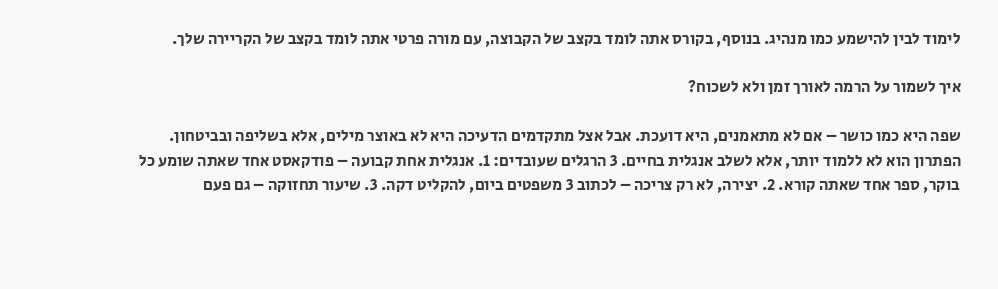לימוד לבין להישמע כמו מנהיג. בנוסף, בקורס אתה לומד בקצב של הקבוצה, עם מורה פרטי אתה לומד בקצב של הקריירה שלך.

איך לשמור על הרמה לאורך זמן ולא לשכוח?

שפה היא כמו כושר – אם לא מתאמנים, היא דועכת. אבל אצל מתקדמים הדעיכה היא לא באוצר מילים, אלא בשליפה ובביטחון. הפתרון הוא לא ללמוד יותר, אלא לשלב אנגלית בחיים. 3 הרגלים שעובדים: 1. אנגלית אחת קבועה – פודקאסט אחד שאתה שומע כל בוקר, ספר אחד שאתה קורא. 2. יצירה, לא רק צריכה – לכתוב 3 משפטים ביום, להקליט דקה. 3. שיעור תחזוקה – גם פעם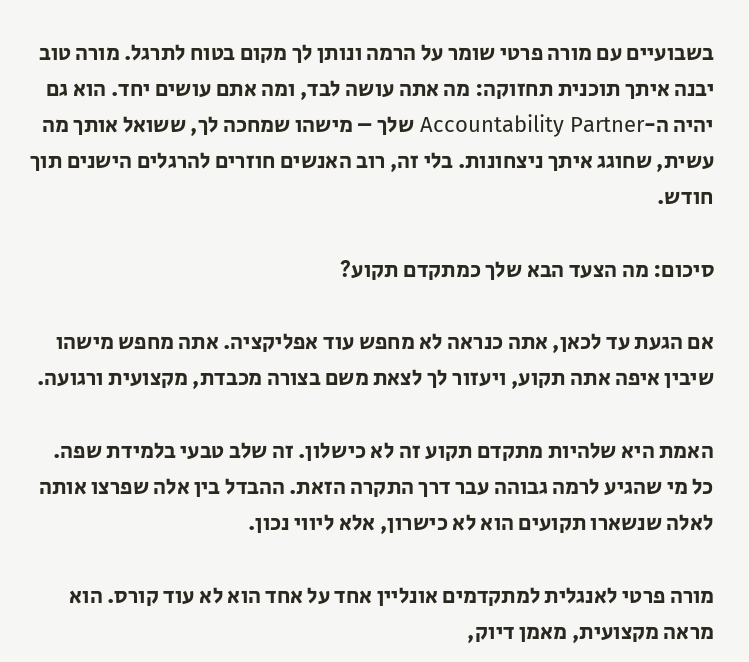בשבועיים עם מורה פרטי שומר על הרמה ונותן לך מקום בטוח לתרגל. מורה טוב יבנה איתך תוכנית תחזוקה: מה אתה עושה לבד, ומה אתם עושים יחד. הוא גם יהיה ה-Accountability Partner שלך – מישהו שמחכה לך, ששואל אותך מה עשית, שחוגג איתך ניצחונות. בלי זה, רוב האנשים חוזרים להרגלים הישנים תוך חודש.

סיכום: מה הצעד הבא שלך כמתקדם תקוע?

אם הגעת עד לכאן, אתה כנראה לא מחפש עוד אפליקציה. אתה מחפש מישהו שיבין איפה אתה תקוע, ויעזור לך לצאת משם בצורה מכבדת, מקצועית ורגועה.

האמת היא שלהיות מתקדם תקוע זה לא כישלון. זה שלב טבעי בלמידת שפה. כל מי שהגיע לרמה גבוהה עבר דרך התקרה הזאת. ההבדל בין אלה שפרצו אותה לאלה שנשארו תקועים הוא לא כישרון, אלא ליווי נכון.

מורה פרטי לאנגלית למתקדמים אונליין אחד על אחד הוא לא עוד קורס. הוא מראה מקצועית, מאמן דיוק,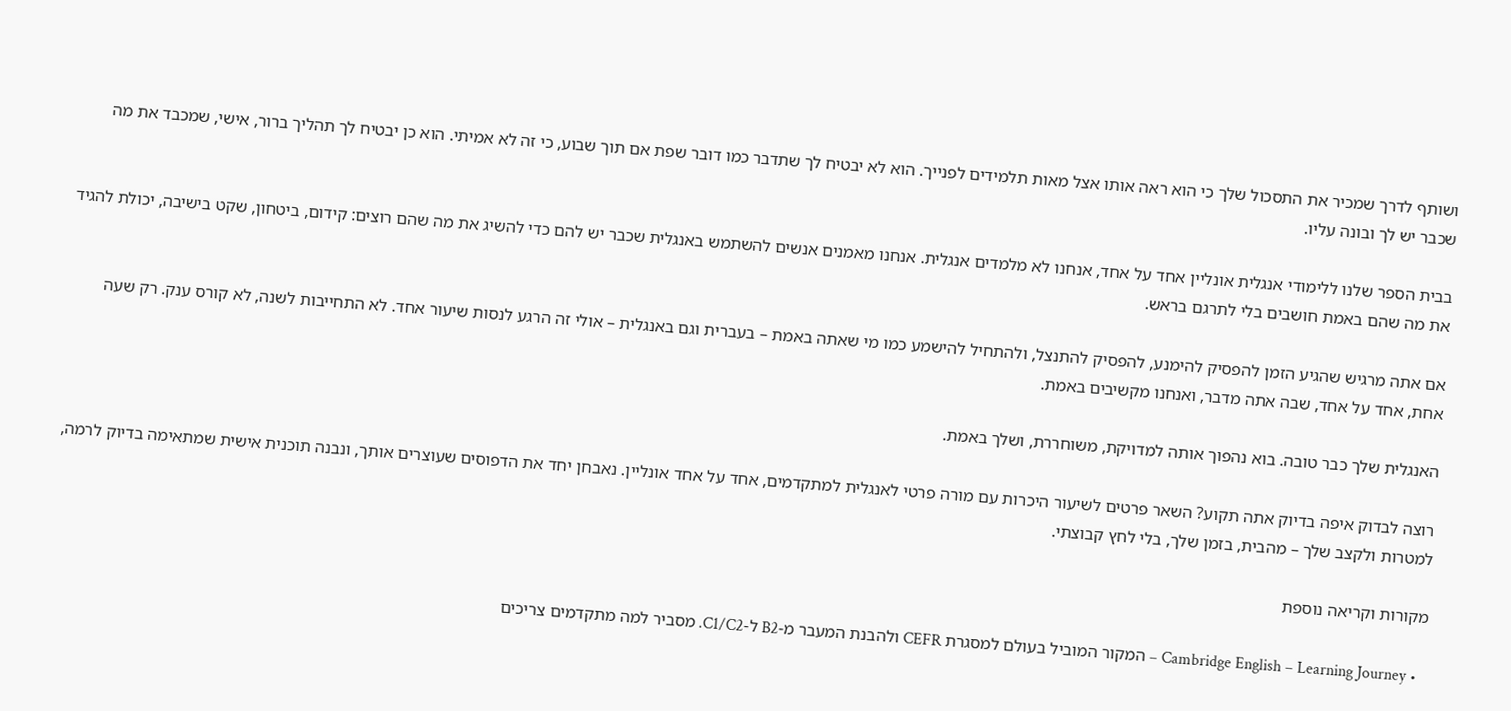ושותף לדרך שמכיר את התסכול שלך כי הוא ראה אותו אצל מאות תלמידים לפנייך. הוא לא יבטיח לך שתדבר כמו דובר שפת אם תוך שבוע, כי זה לא אמיתי. הוא כן יבטיח לך תהליך ברור, אישי, שמכבד את מה שכבר יש לך ובונה עליו.

בבית הספר שלנו ללימודי אנגלית אונליין אחד על אחד, אנחנו לא מלמדים אנגלית. אנחנו מאמנים אנשים להשתמש באנגלית שכבר יש להם כדי להשיג את מה שהם רוצים: קידום, ביטחון, שקט בישיבה, יכולת להגיד את מה שהם באמת חושבים בלי לתרגם בראש.

אם אתה מרגיש שהגיע הזמן להפסיק להימנע, להפסיק להתנצל, ולהתחיל להישמע כמו מי שאתה באמת – בעברית וגם באנגלית – אולי זה הרגע לנסות שיעור אחד. לא התחייבות לשנה, לא קורס ענק. רק שעה אחת, אחד על אחד, שבה אתה מדבר, ואנחנו מקשיבים באמת.

האנגלית שלך כבר טובה. בוא נהפוך אותה למדויקת, משוחררת, ושלך באמת.

רוצה לבדוק איפה בדיוק אתה תקוע? השאר פרטים לשיעור היכרות עם מורה פרטי לאנגלית למתקדמים, אחד על אחד אונליין. נאבחן יחד את הדפוסים שעוצרים אותך, ונבנה תוכנית אישית שמתאימה בדיוק לרמה, למטרות ולקצב שלך – מהבית, בזמן שלך, בלי לחץ קבוצתי.

מקורות וקריאה נוספת

  • Cambridge English – Learning Journey – המקור המוביל בעולם למסגרת CEFR ולהבנת המעבר מ-B2 ל-C1/C2. מסביר למה מתקדמים צריכים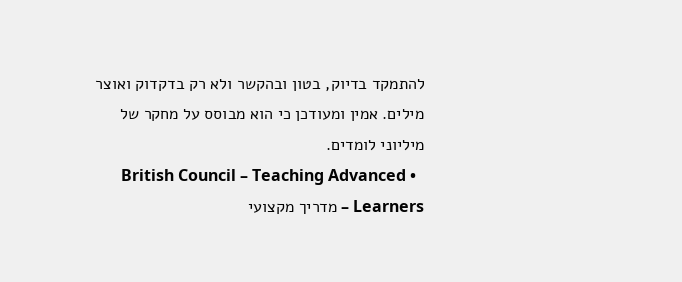להתמקד בדיוק, בטון ובהקשר ולא רק בדקדוק ואוצר מילים. אמין ומעודכן כי הוא מבוסס על מחקר של מיליוני לומדים.
  • British Council – Teaching Advanced Learners – מדריך מקצועי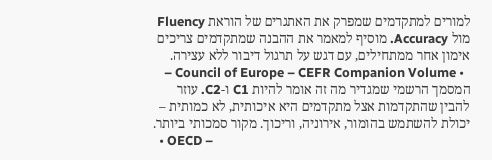למורים למתקדמים שמפרק את האתגרים של הוראת Fluency מול Accuracy. מוסיף למאמר את ההבנה שמתקדמים צריכים אימון אחר ממתחילים, עם דגש על תרגול דיבור ללא עצירה.
  • Council of Europe – CEFR Companion Volume – המסמך הרשמי שמגדיר מה זה אומר להיות C1 ו-C2. עוזר להבין שהתקדמות אצל מתקדמים היא איכותית, לא כמותית – יכולת להשתמש בהומור, אירוניה, וריכוך. מקור סמכותי ביותר.
  • OECD –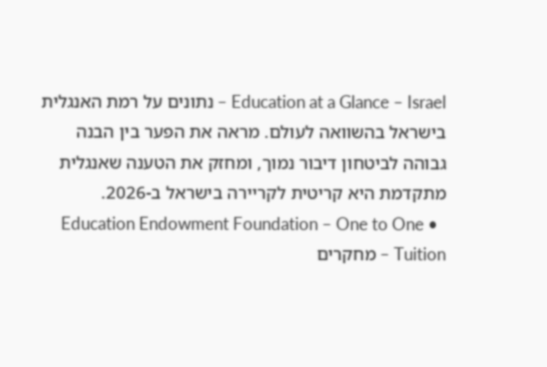Education at a Glance – Israel – נתונים על רמת האנגלית בישראל בהשוואה לעולם. מראה את הפער בין הבנה גבוהה לביטחון דיבור נמוך, ומחזק את הטענה שאנגלית מתקדמת היא קריטית לקריירה בישראל ב-2026.
  • Education Endowment Foundation – One to One Tuition – מחקרים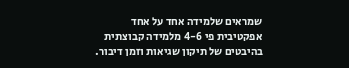שמראים שלמידה אחד על אחד אפקטיבית פי 4-6 מלמידה קבוצתית בהיבטים של תיקון שגיאות וזמן דיבור.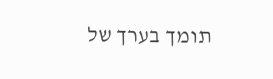תומך בערך של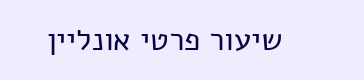שיעור פרטי אונליין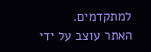למתקדמים.
האתר עוצב על ידי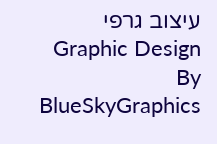עיצוב גרפי Graphic Design By BlueSkyGraphics